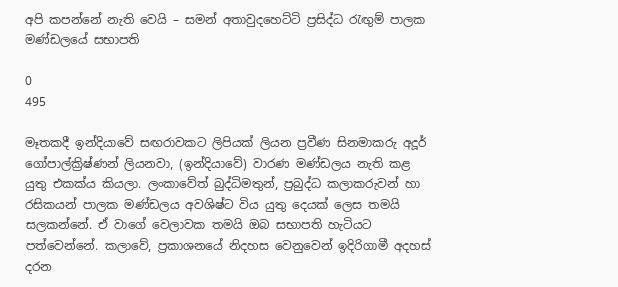අපි කපන්නේ නැති වෙයි – සමන් අතාවුදහෙට්ටි ප්‍රසිද්ධ රැඟුම් පාලක මණ්ඩලයේ සභාපති

0
495

මෑතකදී ඉන්දියාවේ සඟරාවකට ලිපියක් ලියන ප්‍රවීණ සිනමාකරු අදූර් ගෝපාල්ක්‍රිෂ්ණන් ලියනවා, (ඉන්දියාවේ) වාරණ මණ්ඩලය නැති කළ යුතු එකක්ය කියලා. ලංකාවේත් බුද්ධිමතුන්, ප්‍රබුද්ධ කලාකරුවන් හා රසිකයන් පාලක මණ්ඩලය අවශිෂ්ට විය යුතු දෙයක් ලෙස තමයි සලකන්නේ. ඒ වාගේ වෙලාවක තමයි ඔබ සභාපති හැටියට පත්වෙන්නේ. කලාවේ, ප්‍රකාශනයේ නිදහස වෙනුවෙන් ඉදිරිගාමී අදහස් දරන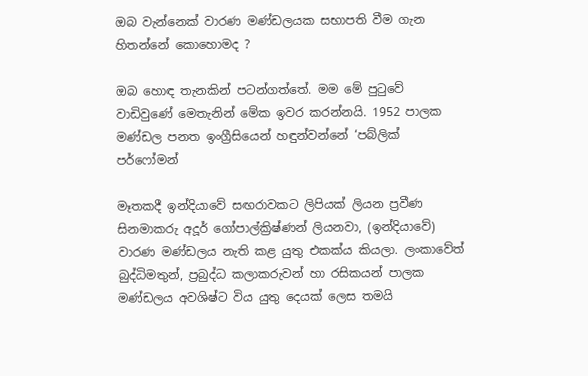ඔබ වැන්නෙක් වාරණ මණ්ඩලයක සභාපති වීම ගැන හිතන්නේ කොහොමද ?

ඔබ හොඳ තැනකින් පටන්ගත්තේ. මම මේ පුටුවේ වාඩිවුණේ මෙතැනින් මේක ඉවර කරන්නයි. 1952 පාලක මණ්ඩල පනත ඉංග්‍රීසියෙන් හඳුන්වන්නේ ‘පබ්ලික් පර්ෆෝමන්

මෑතකදී ඉන්දියාවේ සඟරාවකට ලිපියක් ලියන ප්‍රවීණ සිනමාකරු අදූර් ගෝපාල්ක්‍රිෂ්ණන් ලියනවා, (ඉන්දියාවේ) වාරණ මණ්ඩලය නැති කළ යුතු එකක්ය කියලා. ලංකාවේත් බුද්ධිමතුන්, ප්‍රබුද්ධ කලාකරුවන් හා රසිකයන් පාලක මණ්ඩලය අවශිෂ්ට විය යුතු දෙයක් ලෙස තමයි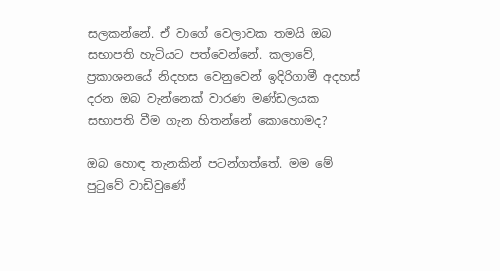සලකන්නේ. ඒ වාගේ වෙලාවක තමයි ඔබ සභාපති හැටියට පත්වෙන්නේ. කලාවේ, ප්‍රකාශනයේ නිදහස වෙනුවෙන් ඉදිරිගාමී අදහස් දරන ඔබ වැන්නෙක් වාරණ මණ්ඩලයක සභාපති වීම ගැන හිතන්නේ කොහොමද?

ඔබ හොඳ තැනකින් පටන්ගත්තේ. මම මේ පුටුවේ වාඩිවුණේ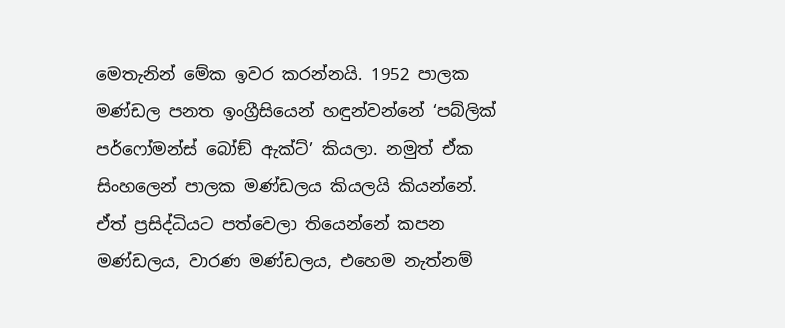මෙතැනින් මේක ඉවර කරන්නයි. 1952 පාලක මණ්ඩල පනත ඉංග්‍රීසියෙන් හඳුන්වන්නේ ‘පබ්ලික් පර්ෆෝමන්ස් බෝඞ් ඇක්ට්’ කියලා. නමුත් ඒක සිංහලෙන් පාලක මණ්ඩලය කියලයි කියන්නේ. ඒත් ප්‍රසිද්ධියට පත්වෙලා තියෙන්නේ කපන මණ්ඩලය, වාරණ මණ්ඩලය, එහෙම නැත්නම්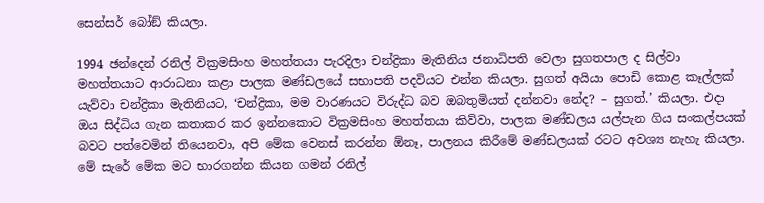සෙන්සර් බෝඞ් කියලා.

1994 ඡන්දෙන් රනිල් වික්‍රමසිංහ මහත්තයා පැරදිලා චන්ද්‍රිකා මැතිනිය ජනාධිපති වෙලා සුගතපාල ද සිල්වා මහත්තයාට ආරාධනා කළා පාලක මණ්ඩලයේ සභාපති පදවියට එන්න කියලා. සුගත් අයියා පොඩි කොළ කෑල්ලක් යැව්වා චන්ද්‍රිකා මැතිනියට, ‘චන්ද්‍රිකා, මම වාරණයට විරුද්ධ බව ඔබතුමියත් දන්නවා නේද? – සුගත්.’ කියලා. එදා ඔය සිද්ධිය ගැන කතාකර කර ඉන්නකොට වික්‍රමසිංහ මහත්තයා කිව්වා, පාලක මණ්ඩලය යල්පැන ගිය සංකල්පයක් බවට පත්වෙමින් තියෙනවා, අපි මේක වෙනස් කරන්න ඕනෑ, පාලනය කිරීමේ මණ්ඩලයක් රටට අවශ්‍ය නැහැ කියලා. මේ සැරේ මේක මට භාරගන්න කියන ගමන් රනිල්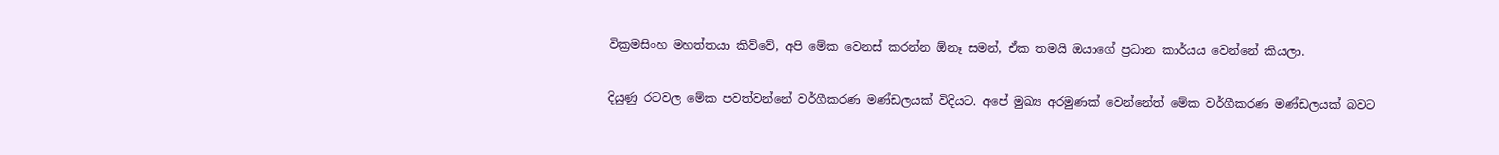වික්‍රමසිංහ මහත්තයා කිව්වේ, අපි මේක වෙනස් කරන්න ඕනෑ සමන්, ඒක තමයි ඔයාගේ ප්‍රධාන කාර්යය වෙන්නේ කියලා.

දියුණු රටවල මේක පවත්වන්නේ වර්ගීකරණ මණ්ඩලයක් විදියට. අපේ මුඛ්‍ය අරමුණක් වෙන්නේත් මේක වර්ගීකරණ මණ්ඩලයක් බවට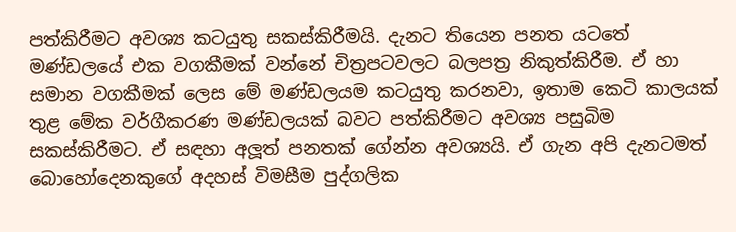පත්කිරීමට අවශ්‍ය කටයුතු සකස්කිරීමයි. දැනට තියෙන පනත යටතේ මණ්ඩලයේ එක වගකීමක් වන්නේ චිත්‍රපටවලට බලපත්‍ර නිකුත්කිරීම. ඒ හා සමාන වගකීමක් ලෙස මේ මණ්ඩලයම කටයුතු කරනවා, ඉතාම කෙටි කාලයක් තුළ මේක වර්ගීකරණ මණ්ඩලයක් බවට පත්කිරීමට අවශ්‍ය පසුබිම සකස්කිරීමට. ඒ සඳහා අලූත් පනතක් ගේන්න අවශ්‍යයි. ඒ ගැන අපි දැනටමත් බොහෝදෙනකුගේ අදහස් විමසීම පුද්ගලික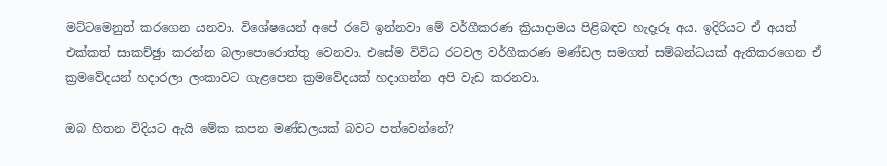මට්ටමෙනුත් කරගෙන යනවා. විශේෂයෙන් අපේ රටේ ඉන්නවා මේ වර්ගීකරණ ක්‍රියාදාමය පිළිබඳව හැදෑරූ අය. ඉදිරියට ඒ අයත් එක්කත් සාකච්ඡුා කරන්න බලාපොරොත්තු වෙනවා. එසේම විවිධ රටවල වර්ගීකරණ මණ්ඩල සමගත් සම්බන්ධයක් ඇතිකරගෙන ඒ ක්‍රමවේදයන් හදාරලා ලංකාවට ගැළපෙන ක්‍රමවේදයක් හදාගන්න අපි වැඩ කරනවා.

ඔබ හිතන විදියට ඇයි මේක කපන මණ්ඩලයක් බවට පත්වෙන්නේ?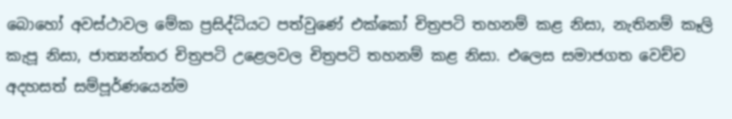බොහෝ අවස්ථාවල මේක ප්‍රසිද්ධියට පත්වුණේ එක්කෝ චිත්‍රපටි තහනම් කළ නිසා, නැතිනම් කෑලි කැපූ නිසා, ජාත්‍යන්තර චිත්‍රපටි උළෙලවල චිත්‍රපටි තහනම් කළ නිසා. එලෙස සමාජගත වෙච්ච අදහසත් සම්පූර්ණයෙන්ම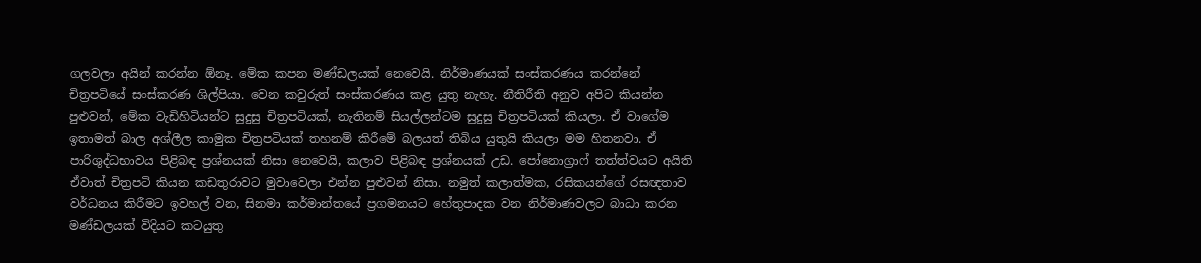ගලවලා අයින් කරන්න ඕනෑ. මේක කපන මණ්ඩලයක් නෙවෙයි. නිර්මාණයක් සංස්කරණය කරන්නේ චිත්‍රපටියේ සංස්කරණ ශිල්පියා. වෙන කවුරුත් සංස්කරණය කළ යුතු නැහැ. නීතිරීති අනුව අපිට කියන්න පුළුවන්, මේක වැඩිහිටියන්ට සුදුසු චිත්‍රපටියක්, නැතිනම් සියල්ලන්ටම සුදුසු චිත්‍රපටියක් කියලා. ඒ වාගේම ඉතාමත් බාල අශ්ලීල කාමුක චිත්‍රපටියක් තහනම් කිරීමේ බලයත් තිබිය යුතුයි කියලා මම හිතනවා. ඒ පාරිශුද්ධභාවය පිළිබඳ ප්‍රශ්නයක් නිසා නෙවෙයි, කලාව පිළිබඳ ප්‍රශ්නයක් උඩ. පෝනොග්‍රාෆ් තත්ත්වයට අයිති ඒවාත් චිත්‍රපටි කියන කඩතුරාවට මුවාවෙලා එන්න පුළුවන් නිසා. නමුත් කලාත්මක, රසිකයන්ගේ රසඥතාව වර්ධනය කිරීමට ඉවහල් වන, සිනමා කර්මාන්තයේ ප්‍රගමනයට හේතුපාදක වන නිර්මාණවලට බාධා කරන මණ්ඩලයක් විදියට කටයුතු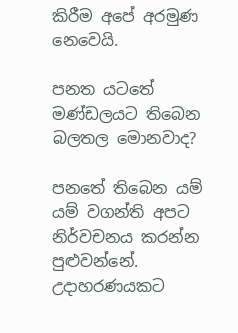කිරීම අපේ අරමුණ නෙවෙයි.

පනත යටතේ මණ්ඩලයට තිබෙන බලතල මොනවාද?

පනතේ තිබෙන යම් යම් වගන්ති අපට නිර්වචනය කරන්න පුළුවන්නේ. උදාහරණයකට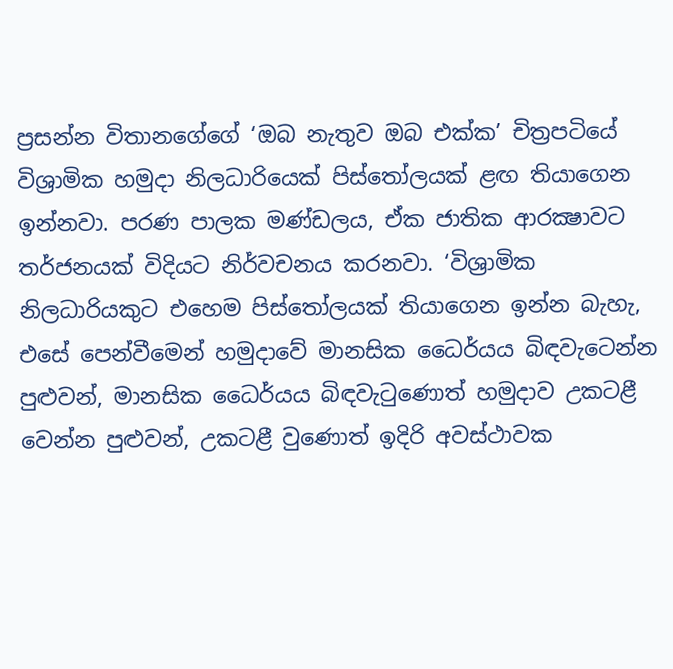ප්‍රසන්න විතානගේගේ ‘ඔබ නැතුව ඔබ එක්ක’ චිත්‍රපටියේ විශ්‍රාමික හමුදා නිලධාරියෙක් පිස්තෝලයක් ළඟ තියාගෙන ඉන්නවා. පරණ පාලක මණ්ඩලය, ඒක ජාතික ආරක්‍ෂාවට තර්ජනයක් විදියට නිර්වචනය කරනවා. ‘විශ්‍රාමික නිලධාරියකුට එහෙම පිස්තෝලයක් තියාගෙන ඉන්න බැහැ, එසේ පෙන්වීමෙන් හමුදාවේ මානසික ධෛර්යය බිඳවැටෙන්න පුළුවන්, මානසික ධෛර්යය බිඳවැටුණොත් හමුදාව උකටළී වෙන්න පුළුවන්, උකටළී වුණොත් ඉදිරි අවස්ථාවක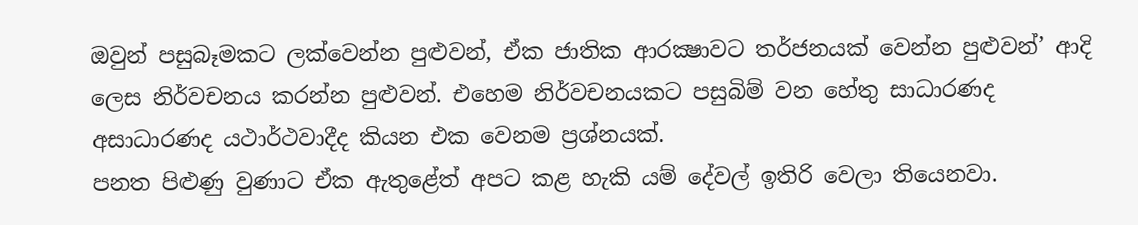ඔවුන් පසුබෑමකට ලක්වෙන්න පුළුවන්, ඒක ජාතික ආරක්‍ෂාවට තර්ජනයක් වෙන්න පුළුවන්’ ආදි ලෙස නිර්වචනය කරන්න පුළුවන්. එහෙම නිර්වචනයකට පසුබිම් වන හේතු සාධාරණද අසාධාරණද යථාර්ථවාදීද කියන එක වෙනම ප්‍රශ්නයක්.
පනත පිළුණු වුණාට ඒක ඇතුළේත් අපට කළ හැකි යම් දේවල් ඉතිරි වෙලා තියෙනවා.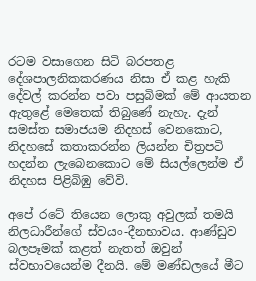රටම වසාගෙන සිටි බරපතළ දේශපාලනිකකරණය නිසා ඒ කළ හැකි දේවල් කරන්න පවා පසුබිමක් මේ ආයතන ඇතුළේ මෙතෙක් තිබුණේ නැහැ. දැන් සමස්ත සමාජයම නිදහස් වෙනකොට, නිදහසේ කතාකරන්න ලියන්න චිත්‍රපටි හදන්න ලැබෙනකොට මේ සියල්ලෙන්ම ඒ නිදහස පිළිබිඹු වේවි.

අපේ රටේ තියෙන ලොකු අවුලක් තමයි නිලධාරීන්ගේ ස්වයං-දීනභාවය. ආණ්ඩුව බලපෑමක් කළත් නැතත් ඔවුන් ස්වභාවයෙන්ම දීනයි. මේ මණ්ඩලයේ මීට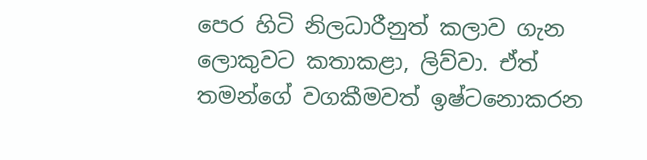පෙර හිටි නිලධාරීනුත් කලාව ගැන ලොකුවට කතාකළා, ලිව්වා. ඒත් තමන්ගේ වගකීමවත් ඉෂ්ටනොකරන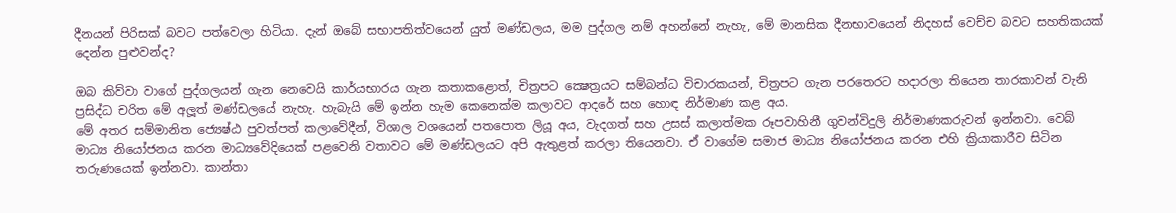දීනයන් පිරිසක් බවට පත්වෙලා හිටියා. දැන් ඔබේ සභාපතිත්වයෙන් යුත් මණ්ඩලය, මම පුද්ගල නම් අහන්නේ නැහැ, මේ මානසික දීනභාවයෙන් නිදහස් වෙච්ච බවට සහතිකයක් දෙන්න පුළුවන්ද?

ඔබ කිව්වා වාගේ පුද්ගලයන් ගැන නෙවෙයි කාර්යභාරය ගැන කතාකළොත්, චිත්‍රපට ක්‍ෂෙත්‍රයට සම්බන්ධ විචාරකයන්, චිත්‍රපට ගැන පරතෙරට හදාරලා තියෙන තාරකාවන් වැනි ප්‍රසිද්ධ චරිත මේ අලූත් මණ්ඩලයේ නැහැ. හැබැයි මේ ඉන්න හැම කෙනෙක්ම කලාවට ආදරේ සහ හොඳ නිර්මාණ කළ අය.
මේ අතර සම්මානිත ජ්‍යෙෂ්ඨ පුවත්පත් කලාවේදීන්, විශාල වශයෙන් පතපොත ලියූ අය, වැදගත් සහ උසස් කලාත්මක රූපවාහිනී ගුවන්විදුලි නිර්මාණකරුවන් ඉන්නවා. වෙබ් මාධ්‍ය නියෝජනය කරන මාධ්‍යවේදියෙක් පළවෙනි වතාවට මේ මණ්ඩලයට අපි ඇතුළත් කරලා තියෙනවා. ඒ වාගේම සමාජ මාධ්‍ය නියෝජනය කරන එහි ක්‍රියාකාරීව සිටින තරුණයෙක් ඉන්නවා. කාන්තා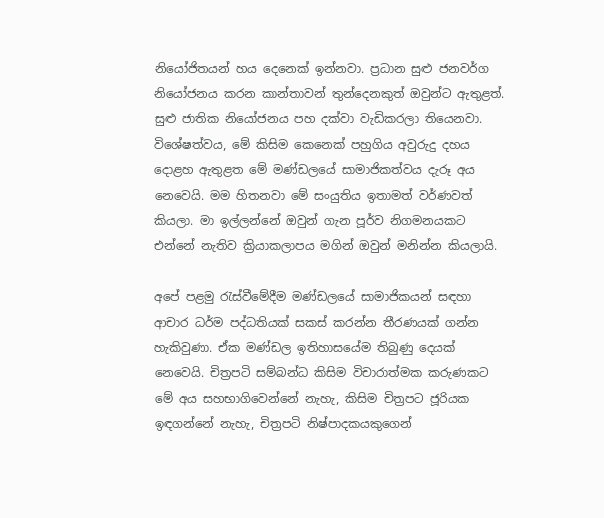නියෝජිතයන් හය දෙනෙක් ඉන්නවා. ප්‍රධාන සුළු ජනවර්ග නියෝජනය කරන කාන්තාවන් තුන්දෙනකුත් ඔවුන්ට ඇතුළත්. සුළු ජාතික නියෝජනය පහ දක්වා වැඩිකරලා තියෙනවා. විශේෂත්වය, මේ කිසිම කෙනෙක් පහුගිය අවුරුදු දහය දොළහ ඇතුළත මේ මණ්ඩලයේ සාමාජිකත්වය දැරූ අය නෙවෙයි. මම හිතනවා මේ සංයුතිය ඉතාමත් වර්ණවත් කියලා. මා ඉල්ලන්නේ ඔවුන් ගැන පූර්ව නිගමනයකට එන්නේ නැතිව ක්‍රියාකලාපය මගින් ඔවුන් මනින්න කියලායි.

අපේ පළමු රැස්වීමේදීම මණ්ඩලයේ සාමාජිකයන් සඳහා ආචාර ධර්ම පද්ධතියක් සකස් කරන්න තීරණයක් ගන්න හැකිවුණා. ඒක මණ්ඩල ඉතිහාසයේම තිබුණු දෙයක් නෙවෙයි. චිත්‍රපටි සම්බන්ධ කිසිම විචාරාත්මක කරුණකට මේ අය සහභාගිවෙන්නේ නැහැ, කිසිම චිත්‍රපට ජූරියක ඉඳගන්නේ නැහැ, චිත්‍රපටි නිෂ්පාදකයකුගෙන්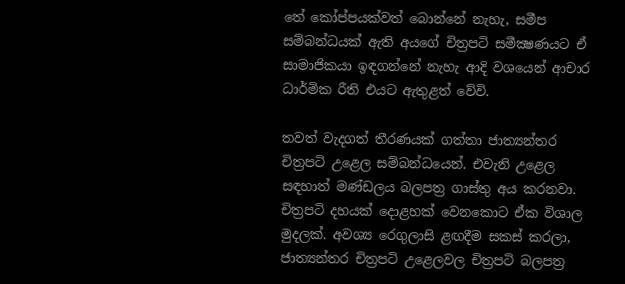තේ කෝප්පයක්වත් බොන්නේ නැහැ, සමීප සම්බන්ධයක් ඇති අයගේ චිත්‍රපටි සමීක්‍ෂණයට ඒ සාමාජිකයා ඉඳගන්නේ නැහැ ආදි වශයෙන් ආචාර ධාර්මික රීති එයට ඇතුළත් වේවි.

තවත් වැදගත් තීරණයක් ගත්තා ජාත්‍යන්තර චිත්‍රපටි උළෙල සම්බන්ධයෙන්. එවැනි උළෙල සඳහාත් මණ්ඩලය බලපත්‍ර ගාස්තු අය කරනවා. චිත්‍රපටි දහයක් දොළහක් වෙනකොට ඒක විශාල මුදලක්. අවශ්‍ය රෙගුලාසි ළඟදීම සකස් කරලා, ජාත්‍යන්තර චිත්‍රපටි උළෙලවල චිත්‍රපටි බලපත්‍ර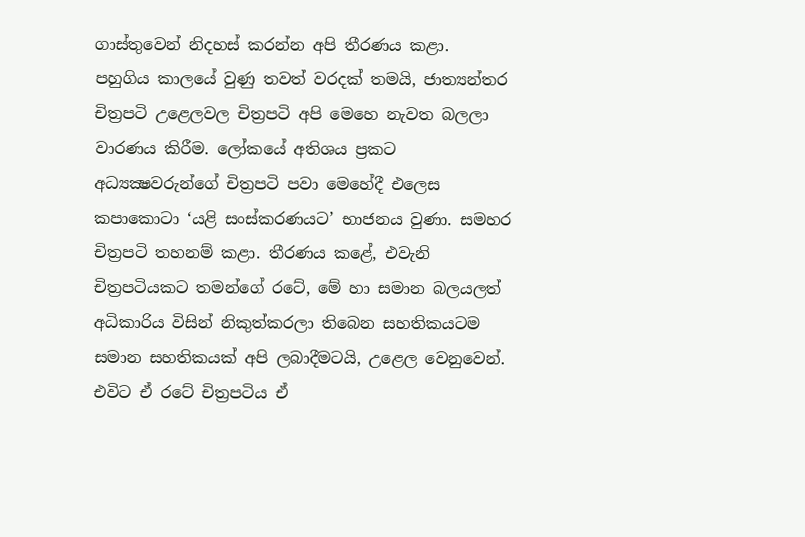ගාස්තුවෙන් නිදහස් කරන්න අපි තීරණය කළා.
පහුගිය කාලයේ වුණු තවත් වරදක් තමයි, ජාත්‍යන්තර චිත්‍රපටි උළෙලවල චිත්‍රපටි අපි මෙහෙ නැවත බලලා වාරණය කිරීම. ලෝකයේ අතිශය ප්‍රකට අධ්‍යක්‍ෂවරුන්ගේ චිත්‍රපටි පවා මෙහේදී එලෙස කපාකොටා ‘යළි සංස්කරණයට’ භාජනය වුණා. සමහර චිත්‍රපටි තහනම් කළා. තීරණය කළේ, එවැනි චිත්‍රපටියකට තමන්ගේ රටේ, මේ හා සමාන බලයලත් අධිකාරිය විසින් නිකුත්කරලා තිබෙන සහතිකයටම සමාන සහතිකයක් අපි ලබාදීමටයි, උළෙල වෙනුවෙන්. එවිට ඒ රටේ චිත්‍රපටිය ඒ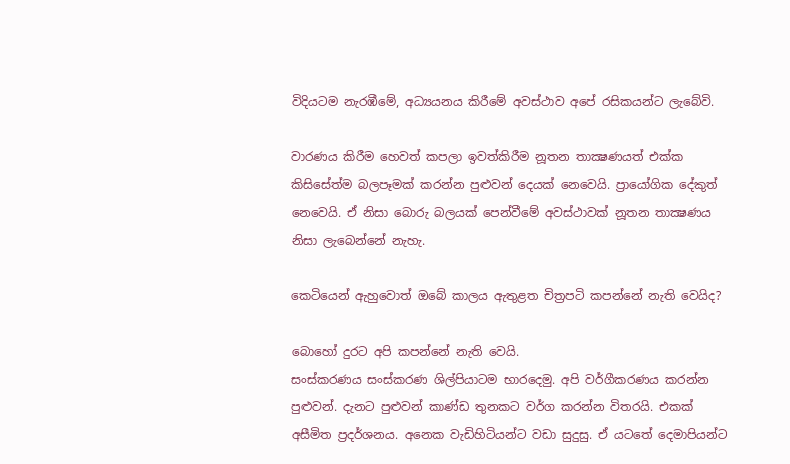විදියටම නැරඹීමේ, අධ්‍යයනය කිරීමේ අවස්ථාව අපේ රසිකයන්ට ලැබේවි.

වාරණය කිරීම හෙවත් කපලා ඉවත්කිරීම නූතන තාක්‍ෂණයත් එක්ක කිසිසේත්ම බලපෑමක් කරන්න පුළුවන් දෙයක් නෙවෙයි. ප්‍රායෝගික දේකුත් නෙවෙයි. ඒ නිසා බොරු බලයක් පෙන්වීමේ අවස්ථාවක් නූතන තාක්‍ෂණය නිසා ලැබෙන්නේ නැහැ.

කෙටියෙන් ඇහුවොත් ඔබේ කාලය ඇතුළත චිත්‍රපටි කපන්නේ නැති වෙයිද?

බොහෝ දුරට අපි කපන්නේ නැති වෙයි.
සංස්කරණය සංස්කරණ ශිල්පියාටම භාරදෙමු. අපි වර්ගීකරණය කරන්න පුළුවන්. දැනට පුළුවන් කාණ්ඩ තුනකට වර්ග කරන්න විතරයි. එකක් අසීමිත ප්‍රදර්ශනය. අනෙක වැඩිහිටියන්ට වඩා සුදුසු. ඒ යටතේ දෙමාපියන්ට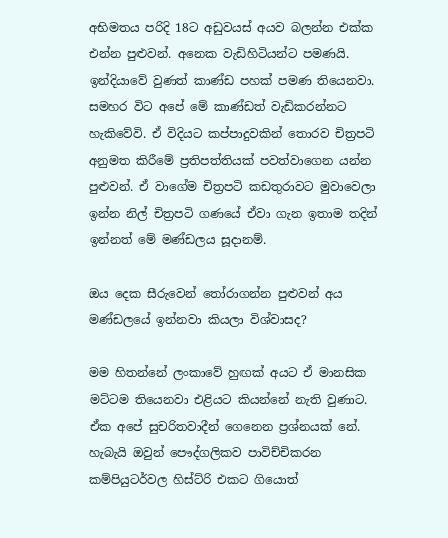අභිමතය පරිදි 18ට අඩුවයස් අයව බලන්න එක්ක එන්න පුළුවන්. අනෙක වැඩිහිටියන්ට පමණයි. ඉන්දියාවේ වුණත් කාණ්ඩ පහක් පමණ තියෙනවා. සමහර විට අපේ මේ කාණ්ඩත් වැඩිකරන්නට හැකිවේවි. ඒ විදියට කප්පාදුවකින් තොරව චිත්‍රපටි අනුමත කිරීමේ ප්‍රතිපත්තියක් පවත්වාගෙන යන්න පුළුවන්. ඒ වාගේම චිත්‍රපටි කඩතුරාවට මුවාවෙලා ඉන්න නිල් චිත්‍රපටි ගණයේ ඒවා ගැන ඉතාම තදින් ඉන්නත් මේ මණ්ඩලය සූදානම්.

ඔය දෙක සීරුවෙන් තෝරාගන්න පුළුවන් අය මණ්ඩලයේ ඉන්නවා කියලා විශ්වාසද?

මම හිතන්නේ ලංකාවේ හුඟක් අයට ඒ මානසික මට්ටම තියෙනවා එළියට කියන්නේ නැති වුණාට. ඒක අපේ සුචරිතවාදීන් ගෙනෙන ප්‍රශ්නයක් නේ. හැබැයි ඔවුන් පෞද්ගලිකව පාවිච්චිකරන කම්පියුටර්වල හිස්ට්රි එකට ගියොත්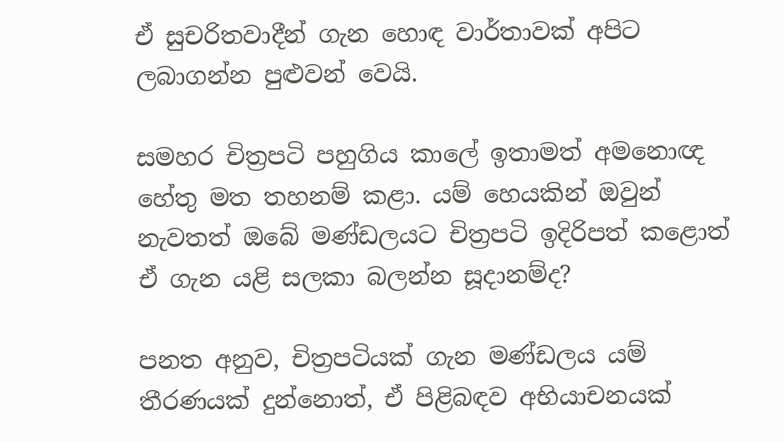ඒ සුචරිතවාදීන් ගැන හොඳ වාර්තාවක් අපිට ලබාගන්න පුළුවන් වෙයි.

සමහර චිත්‍රපටි පහුගිය කාලේ ඉතාමත් අමනොඥ හේතු මත තහනම් කළා. යම් හෙයකින් ඔවුන් නැවතත් ඔබේ මණ්ඩලයට චිත්‍රපටි ඉදිරිපත් කළොත් ඒ ගැන යළි සලකා බලන්න සූදානම්ද?

පනත අනුව, චිත්‍රපටියක් ගැන මණ්ඩලය යම් තීරණයක් දුන්නොත්, ඒ පිළිබඳව අභියාචනයක්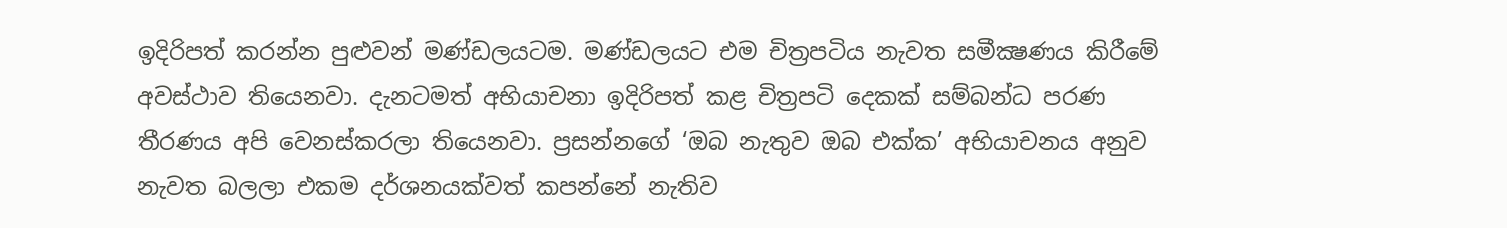ඉදිරිපත් කරන්න පුළුවන් මණ්ඩලයටම. මණ්ඩලයට එම චිත්‍රපටිය නැවත සමීක්‍ෂණය කිරීමේ අවස්ථාව තියෙනවා. දැනටමත් අභියාචනා ඉදිරිපත් කළ චිත්‍රපටි දෙකක් සම්බන්ධ පරණ තීරණය අපි වෙනස්කරලා තියෙනවා. ප්‍රසන්නගේ ‘ඔබ නැතුව ඔබ එක්ක’ අභියාචනය අනුව නැවත බලලා එකම දර්ශනයක්වත් කපන්නේ නැතිව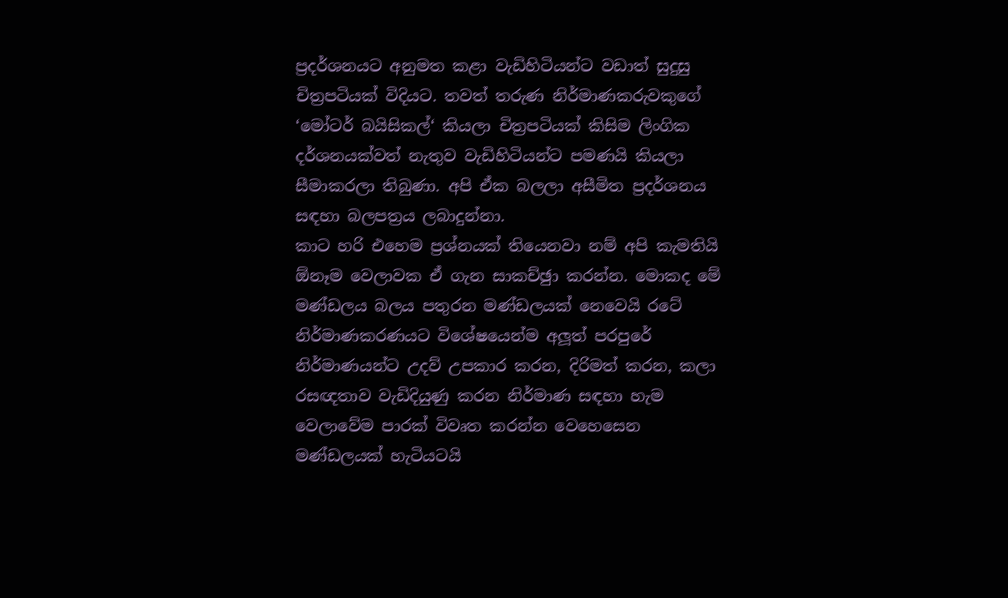ප්‍රදර්ශනයට අනුමත කළා වැඩිහිටියන්ට වඩාත් සුදුසු චිත්‍රපටියක් විදියට. තවත් තරුණ නිර්මාණකරුවකුගේ ‘මෝටර් බයිසිකල්‘ කියලා චිත්‍රපටියක් කිසිම ලිංගික දර්ශනයක්වත් නැතුව වැඩිහිටියන්ට පමණයි කියලා සීමාකරලා තිබුණා. අපි ඒක බලලා අසීමිත ප්‍රදර්ශනය සඳහා බලපත්‍රය ලබාදුන්නා.
කාට හරි එහෙම ප්‍රශ්නයක් තියෙනවා නම් අපි කැමතියි ඕනෑම වෙලාවක ඒ ගැන සාකච්ඡුා කරන්න. මොකද මේ මණ්ඩලය බලය පතුරන මණ්ඩලයක් නෙවෙයි රටේ නිර්මාණකරණයට විශේෂයෙන්ම අලූත් පරපුරේ නිර්මාණයන්ට උදව් උපකාර කරන, දිරිමත් කරන, කලා රසඥතාව වැඩිදියුණු කරන නිර්මාණ සඳහා හැම වෙලාවේම පාරක් විවෘත කරන්න වෙහෙසෙන මණ්ඩලයක් හැටියටයි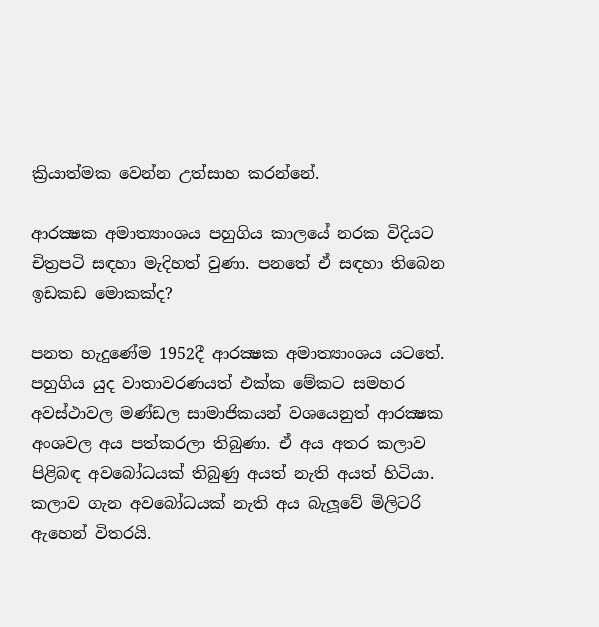ක්‍රියාත්මක වෙන්න උත්සාහ කරන්නේ.

ආරක්‍ෂක අමාත්‍යාංශය පහුගිය කාලයේ නරක විදියට චිත්‍රපටි සඳහා මැදිහත් වුණා. පනතේ ඒ සඳහා තිබෙන ඉඩකඩ මොකක්ද?

පනත හැදුණේම 1952දී ආරක්‍ෂක අමාත්‍යාංශය යටතේ. පහුගිය යුද වාතාවරණයත් එක්ක මේකට සමහර අවස්ථාවල මණ්ඩල සාමාජිකයන් වශයෙනුත් ආරක්‍ෂක අංශවල අය පත්කරලා තිබුණා. ඒ අය අතර කලාව පිළිබඳ අවබෝධයක් තිබුණු අයත් නැති අයත් හිටියා. කලාව ගැන අවබෝධයක් නැති අය බැලූවේ මිලිටරි ඇහෙන් විතරයි.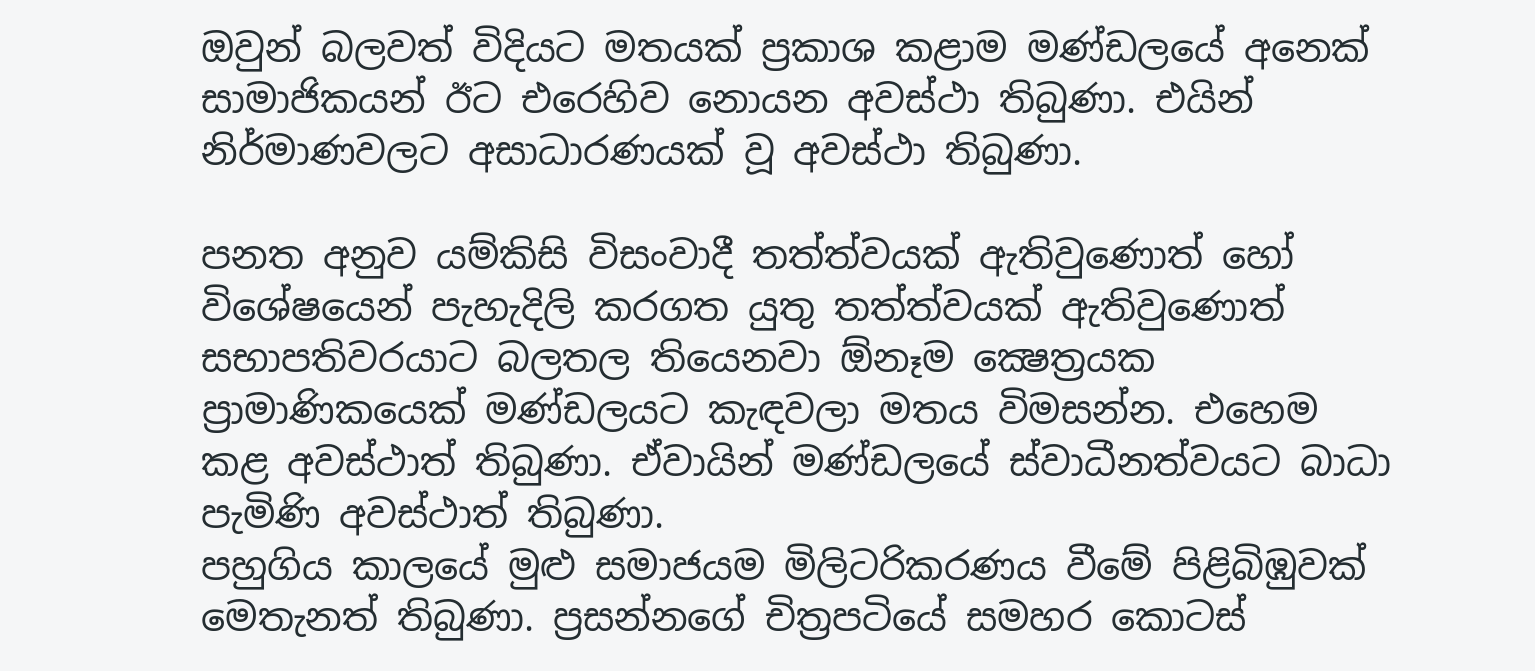ඔවුන් බලවත් විදියට මතයක් ප්‍රකාශ කළාම මණ්ඩලයේ අනෙක් සාමාජිකයන් ඊට එරෙහිව නොයන අවස්ථා තිබුණා. එයින් නිර්මාණවලට අසාධාරණයක් වූ අවස්ථා තිබුණා.

පනත අනුව යම්කිසි විසංවාදී තත්ත්වයක් ඇතිවුණොත් හෝ විශේෂයෙන් පැහැදිලි කරගත යුතු තත්ත්වයක් ඇතිවුණොත් සභාපතිවරයාට බලතල තියෙනවා ඕනෑම ක්‍ෂෙත්‍රයක ප්‍රාමාණිකයෙක් මණ්ඩලයට කැඳවලා මතය විමසන්න. එහෙම කළ අවස්ථාත් තිබුණා. ඒවායින් මණ්ඩලයේ ස්වාධීනත්වයට බාධා පැමිණි අවස්ථාත් තිබුණා.
පහුගිය කාලයේ මුළු සමාජයම මිලිටරිකරණය වීමේ පිළිබිඹුවක් මෙතැනත් තිබුණා. ප්‍රසන්නගේ චිත්‍රපටියේ සමහර කොටස්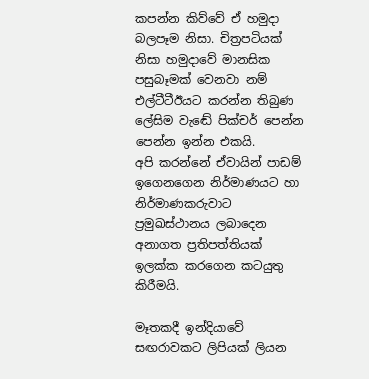කපන්න කිව්වේ ඒ හමුදා බලපෑම නිසා. චිත්‍රපටියක් නිසා හමුදාවේ මානසික පසුබෑමක් වෙනවා නම් එල්ටීටීඊයට කරන්න තිබුණ ලේසිම වැඬේ පික්චර් පෙන්න පෙන්න ඉන්න එකයි.
අපි කරන්නේ ඒවායින් පාඩම් ඉගෙනගෙන නිර්මාණයට හා නිර්මාණකරුවාට ප්‍රමුඛස්ථානය ලබාදෙන අනාගත ප්‍රතිපත්තියක් ඉලක්ක කරගෙන කටයුතු කිරීමයි.

මෑතකදී ඉන්දියාවේ සඟරාවකට ලිපියක් ලියන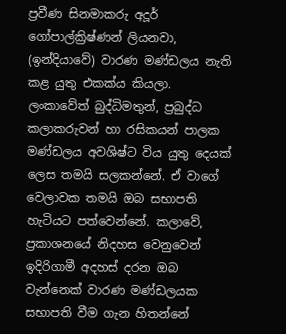ප්‍රවීණ සිනමාකරු අදූර් ගෝපාල්ක්‍රිෂ්ණන් ලියනවා, (ඉන්දියාවේ) වාරණ මණ්ඩලය නැති කළ යුතු එකක්ය කියලා. ලංකාවේත් බුද්ධිමතුන්, ප්‍රබුද්ධ කලාකරුවන් හා රසිකයන් පාලක මණ්ඩලය අවශිෂ්ට විය යුතු දෙයක් ලෙස තමයි සලකන්නේ. ඒ වාගේ වෙලාවක තමයි ඔබ සභාපති හැටියට පත්වෙන්නේ. කලාවේ, ප්‍රකාශනයේ නිදහස වෙනුවෙන් ඉදිරිගාමී අදහස් දරන ඔබ වැන්නෙක් වාරණ මණ්ඩලයක සභාපති වීම ගැන හිතන්නේ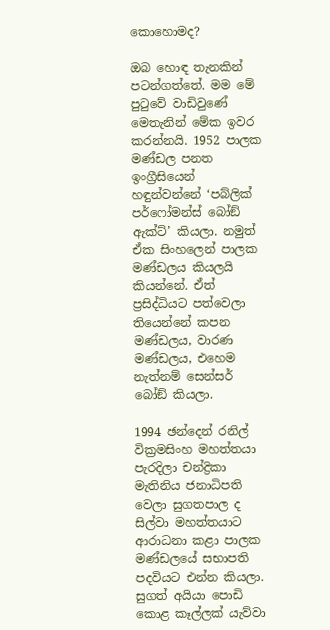කොහොමද?

ඔබ හොඳ තැනකින් පටන්ගත්තේ. මම මේ පුටුවේ වාඩිවුණේ මෙතැනින් මේක ඉවර කරන්නයි. 1952 පාලක මණ්ඩල පනත ඉංග්‍රීසියෙන් හඳුන්වන්නේ ‘පබ්ලික් පර්ෆෝමන්ස් බෝඞ් ඇක්ට්’ කියලා. නමුත් ඒක සිංහලෙන් පාලක මණ්ඩලය කියලයි කියන්නේ. ඒත් ප්‍රසිද්ධියට පත්වෙලා තියෙන්නේ කපන මණ්ඩලය, වාරණ මණ්ඩලය, එහෙම නැත්නම් සෙන්සර් බෝඞ් කියලා.

1994 ඡන්දෙන් රනිල් වික්‍රමසිංහ මහත්තයා පැරදිලා චන්ද්‍රිකා මැතිනිය ජනාධිපති වෙලා සුගතපාල ද සිල්වා මහත්තයාට ආරාධනා කළා පාලක මණ්ඩලයේ සභාපති පදවියට එන්න කියලා. සුගත් අයියා පොඩි කොළ කෑල්ලක් යැව්වා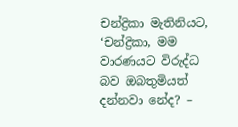චන්ද්‍රිකා මැතිනියට, ‘චන්ද්‍රිකා, මම වාරණයට විරුද්ධ බව ඔබතුමියත් දන්නවා නේද? –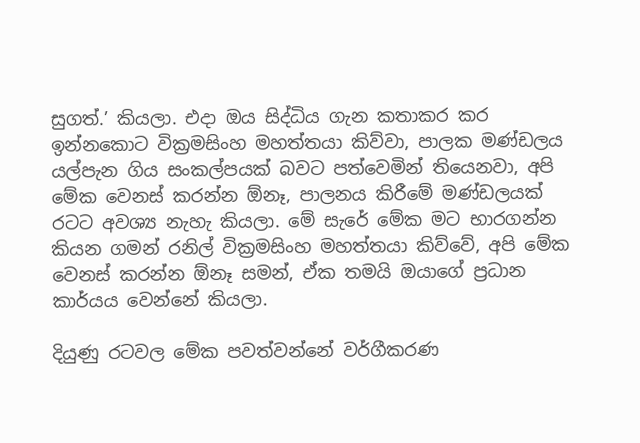සුගත්.’ කියලා. එදා ඔය සිද්ධිය ගැන කතාකර කර ඉන්නකොට වික්‍රමසිංහ මහත්තයා කිව්වා, පාලක මණ්ඩලය යල්පැන ගිය සංකල්පයක් බවට පත්වෙමින් තියෙනවා, අපි මේක වෙනස් කරන්න ඕනෑ, පාලනය කිරීමේ මණ්ඩලයක් රටට අවශ්‍ය නැහැ කියලා. මේ සැරේ මේක මට භාරගන්න කියන ගමන් රනිල් වික්‍රමසිංහ මහත්තයා කිව්වේ, අපි මේක වෙනස් කරන්න ඕනෑ සමන්, ඒක තමයි ඔයාගේ ප්‍රධාන කාර්යය වෙන්නේ කියලා.

දියුණු රටවල මේක පවත්වන්නේ වර්ගීකරණ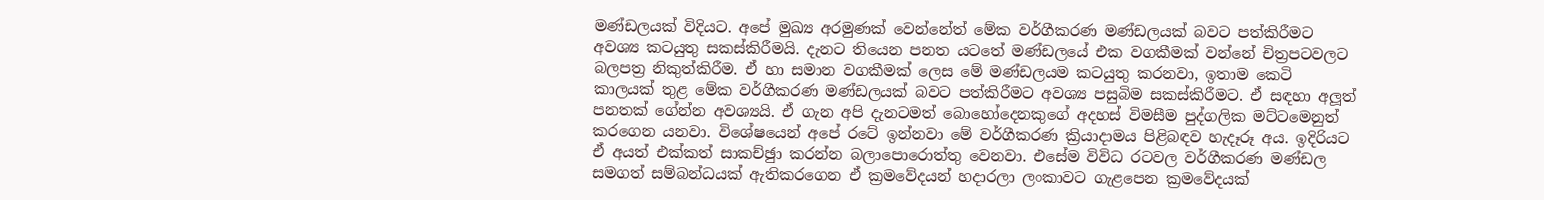මණ්ඩලයක් විදියට. අපේ මුඛ්‍ය අරමුණක් වෙන්නේත් මේක වර්ගීකරණ මණ්ඩලයක් බවට පත්කිරීමට අවශ්‍ය කටයුතු සකස්කිරීමයි. දැනට තියෙන පනත යටතේ මණ්ඩලයේ එක වගකීමක් වන්නේ චිත්‍රපටවලට බලපත්‍ර නිකුත්කිරීම. ඒ හා සමාන වගකීමක් ලෙස මේ මණ්ඩලයම කටයුතු කරනවා, ඉතාම කෙටි කාලයක් තුළ මේක වර්ගීකරණ මණ්ඩලයක් බවට පත්කිරීමට අවශ්‍ය පසුබිම සකස්කිරීමට. ඒ සඳහා අලූත් පනතක් ගේන්න අවශ්‍යයි. ඒ ගැන අපි දැනටමත් බොහෝදෙනකුගේ අදහස් විමසීම පුද්ගලික මට්ටමෙනුත් කරගෙන යනවා. විශේෂයෙන් අපේ රටේ ඉන්නවා මේ වර්ගීකරණ ක්‍රියාදාමය පිළිබඳව හැදෑරූ අය. ඉදිරියට ඒ අයත් එක්කත් සාකච්ඡුා කරන්න බලාපොරොත්තු වෙනවා. එසේම විවිධ රටවල වර්ගීකරණ මණ්ඩල සමගත් සම්බන්ධයක් ඇතිකරගෙන ඒ ක්‍රමවේදයන් හදාරලා ලංකාවට ගැළපෙන ක්‍රමවේදයක්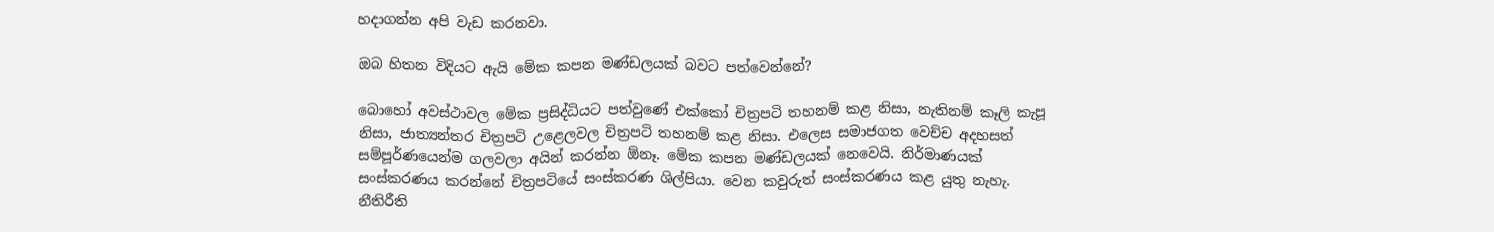හදාගන්න අපි වැඩ කරනවා.

ඔබ හිතන විදියට ඇයි මේක කපන මණ්ඩලයක් බවට පත්වෙන්නේ?

බොහෝ අවස්ථාවල මේක ප්‍රසිද්ධියට පත්වුණේ එක්කෝ චිත්‍රපටි තහනම් කළ නිසා, නැතිනම් කෑලි කැපූ නිසා, ජාත්‍යන්තර චිත්‍රපටි උළෙලවල චිත්‍රපටි තහනම් කළ නිසා. එලෙස සමාජගත වෙච්ච අදහසත් සම්පූර්ණයෙන්ම ගලවලා අයින් කරන්න ඕනෑ. මේක කපන මණ්ඩලයක් නෙවෙයි. නිර්මාණයක් සංස්කරණය කරන්නේ චිත්‍රපටියේ සංස්කරණ ශිල්පියා. වෙන කවුරුත් සංස්කරණය කළ යුතු නැහැ. නීතිරීති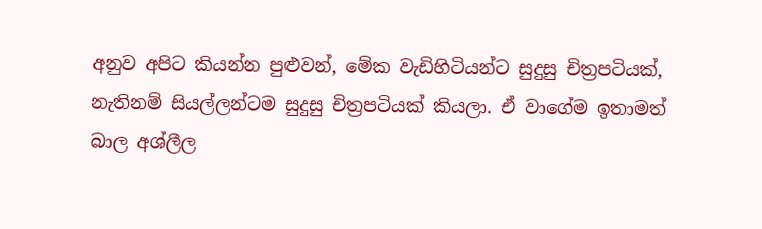අනුව අපිට කියන්න පුළුවන්, මේක වැඩිහිටියන්ට සුදුසු චිත්‍රපටියක්, නැතිනම් සියල්ලන්ටම සුදුසු චිත්‍රපටියක් කියලා. ඒ වාගේම ඉතාමත් බාල අශ්ලීල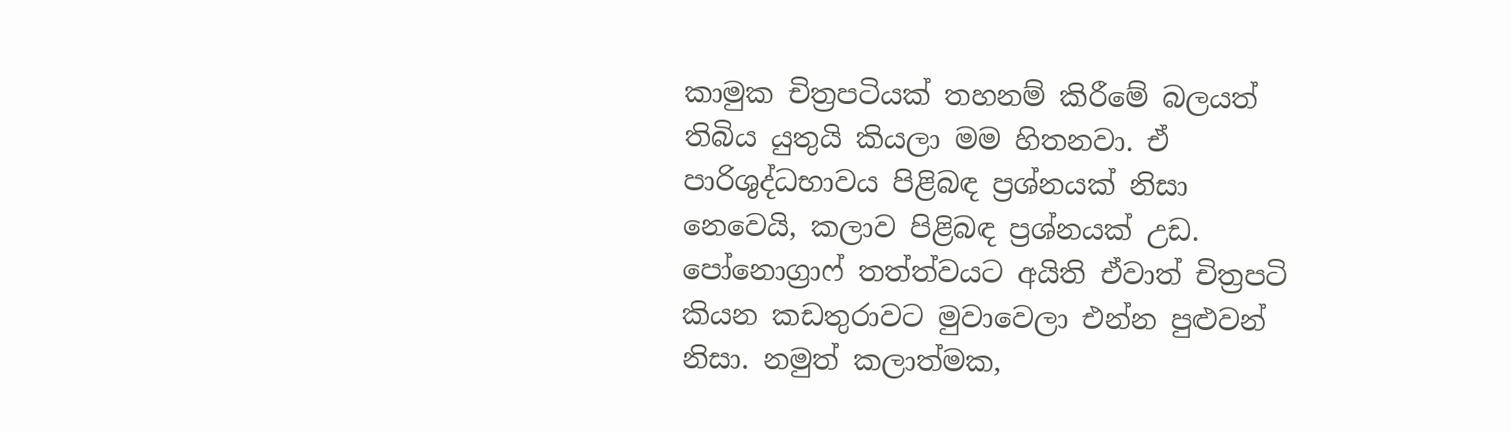කාමුක චිත්‍රපටියක් තහනම් කිරීමේ බලයත් තිබිය යුතුයි කියලා මම හිතනවා. ඒ පාරිශුද්ධභාවය පිළිබඳ ප්‍රශ්නයක් නිසා නෙවෙයි, කලාව පිළිබඳ ප්‍රශ්නයක් උඩ. පෝනොග්‍රාෆ් තත්ත්වයට අයිති ඒවාත් චිත්‍රපටි කියන කඩතුරාවට මුවාවෙලා එන්න පුළුවන් නිසා. නමුත් කලාත්මක,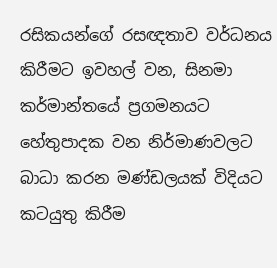රසිකයන්ගේ රසඥතාව වර්ධනය කිරීමට ඉවහල් වන, සිනමා කර්මාන්තයේ ප්‍රගමනයට හේතුපාදක වන නිර්මාණවලට බාධා කරන මණ්ඩලයක් විදියට කටයුතු කිරීම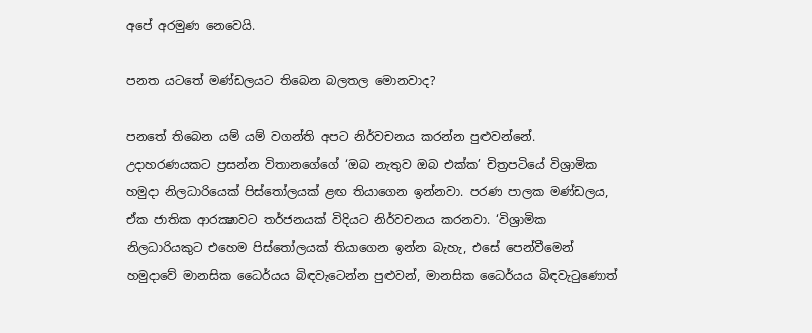අපේ අරමුණ නෙවෙයි.

පනත යටතේ මණ්ඩලයට තිබෙන බලතල මොනවාද?

පනතේ තිබෙන යම් යම් වගන්ති අපට නිර්වචනය කරන්න පුළුවන්නේ. උදාහරණයකට ප්‍රසන්න විතානගේගේ ‘ඔබ නැතුව ඔබ එක්ක’ චිත්‍රපටියේ විශ්‍රාමික හමුදා නිලධාරියෙක් පිස්තෝලයක් ළඟ තියාගෙන ඉන්නවා. පරණ පාලක මණ්ඩලය, ඒක ජාතික ආරක්‍ෂාවට තර්ජනයක් විදියට නිර්වචනය කරනවා. ‘විශ්‍රාමික නිලධාරියකුට එහෙම පිස්තෝලයක් තියාගෙන ඉන්න බැහැ, එසේ පෙන්වීමෙන් හමුදාවේ මානසික ධෛර්යය බිඳවැටෙන්න පුළුවන්, මානසික ධෛර්යය බිඳවැටුණොත්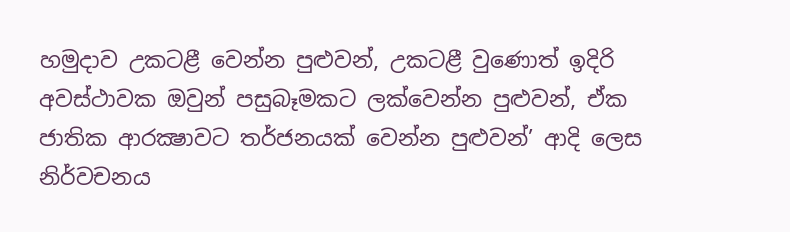හමුදාව උකටළී වෙන්න පුළුවන්, උකටළී වුණොත් ඉදිරි අවස්ථාවක ඔවුන් පසුබෑමකට ලක්වෙන්න පුළුවන්, ඒක ජාතික ආරක්‍ෂාවට තර්ජනයක් වෙන්න පුළුවන්’ ආදි ලෙස නිර්වචනය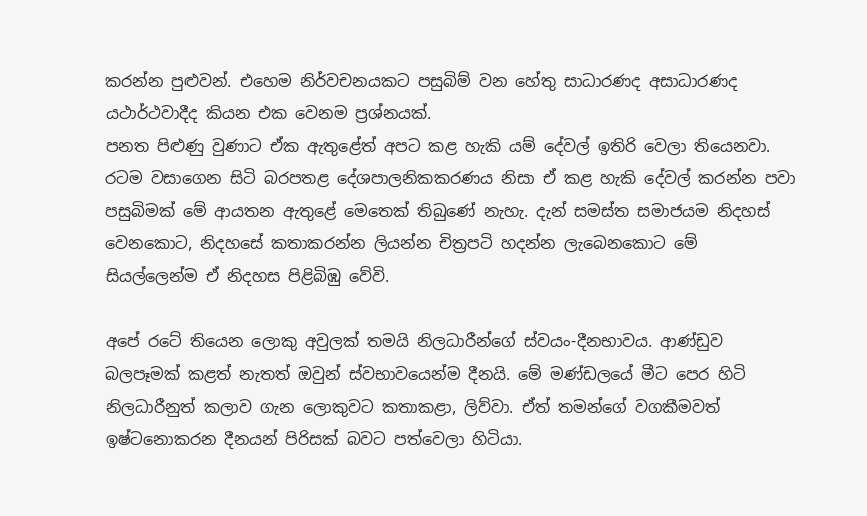කරන්න පුළුවන්. එහෙම නිර්වචනයකට පසුබිම් වන හේතු සාධාරණද අසාධාරණද යථාර්ථවාදීද කියන එක වෙනම ප්‍රශ්නයක්.
පනත පිළුණු වුණාට ඒක ඇතුළේත් අපට කළ හැකි යම් දේවල් ඉතිරි වෙලා තියෙනවා. රටම වසාගෙන සිටි බරපතළ දේශපාලනිකකරණය නිසා ඒ කළ හැකි දේවල් කරන්න පවා පසුබිමක් මේ ආයතන ඇතුළේ මෙතෙක් තිබුණේ නැහැ. දැන් සමස්ත සමාජයම නිදහස් වෙනකොට, නිදහසේ කතාකරන්න ලියන්න චිත්‍රපටි හදන්න ලැබෙනකොට මේ සියල්ලෙන්ම ඒ නිදහස පිළිබිඹු වේවි.

අපේ රටේ තියෙන ලොකු අවුලක් තමයි නිලධාරීන්ගේ ස්වයං-දීනභාවය. ආණ්ඩුව බලපෑමක් කළත් නැතත් ඔවුන් ස්වභාවයෙන්ම දීනයි. මේ මණ්ඩලයේ මීට පෙර හිටි නිලධාරීනුත් කලාව ගැන ලොකුවට කතාකළා, ලිව්වා. ඒත් තමන්ගේ වගකීමවත් ඉෂ්ටනොකරන දීනයන් පිරිසක් බවට පත්වෙලා හිටියා.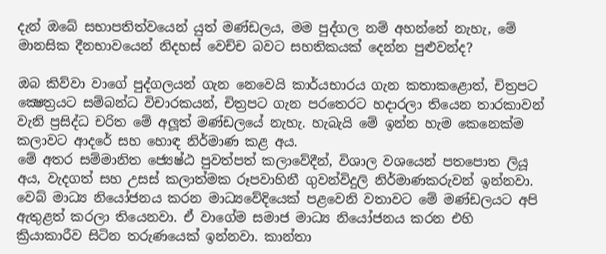දැන් ඔබේ සභාපතිත්වයෙන් යුත් මණ්ඩලය, මම පුද්ගල නම් අහන්නේ නැහැ, මේ මානසික දීනභාවයෙන් නිදහස් වෙච්ච බවට සහතිකයක් දෙන්න පුළුවන්ද?

ඔබ කිව්වා වාගේ පුද්ගලයන් ගැන නෙවෙයි කාර්යභාරය ගැන කතාකළොත්, චිත්‍රපට ක්‍ෂෙත්‍රයට සම්බන්ධ විචාරකයන්, චිත්‍රපට ගැන පරතෙරට හදාරලා තියෙන තාරකාවන් වැනි ප්‍රසිද්ධ චරිත මේ අලූත් මණ්ඩලයේ නැහැ. හැබැයි මේ ඉන්න හැම කෙනෙක්ම කලාවට ආදරේ සහ හොඳ නිර්මාණ කළ අය.
මේ අතර සම්මානිත ජ්‍යෙෂ්ඨ පුවත්පත් කලාවේදීන්, විශාල වශයෙන් පතපොත ලියූ අය, වැදගත් සහ උසස් කලාත්මක රූපවාහිනී ගුවන්විදුලි නිර්මාණකරුවන් ඉන්නවා. වෙබ් මාධ්‍ය නියෝජනය කරන මාධ්‍යවේදියෙක් පළවෙනි වතාවට මේ මණ්ඩලයට අපි ඇතුළත් කරලා තියෙනවා. ඒ වාගේම සමාජ මාධ්‍ය නියෝජනය කරන එහි ක්‍රියාකාරීව සිටින තරුණයෙක් ඉන්නවා. කාන්තා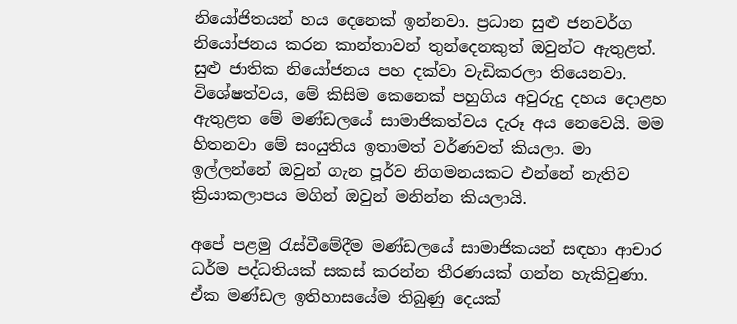නියෝජිතයන් හය දෙනෙක් ඉන්නවා. ප්‍රධාන සුළු ජනවර්ග නියෝජනය කරන කාන්තාවන් තුන්දෙනකුත් ඔවුන්ට ඇතුළත්. සුළු ජාතික නියෝජනය පහ දක්වා වැඩිකරලා තියෙනවා. විශේෂත්වය, මේ කිසිම කෙනෙක් පහුගිය අවුරුදු දහය දොළහ ඇතුළත මේ මණ්ඩලයේ සාමාජිකත්වය දැරූ අය නෙවෙයි. මම හිතනවා මේ සංයුතිය ඉතාමත් වර්ණවත් කියලා. මා ඉල්ලන්නේ ඔවුන් ගැන පූර්ව නිගමනයකට එන්නේ නැතිව ක්‍රියාකලාපය මගින් ඔවුන් මනින්න කියලායි.

අපේ පළමු රැස්වීමේදීම මණ්ඩලයේ සාමාජිකයන් සඳහා ආචාර ධර්ම පද්ධතියක් සකස් කරන්න තීරණයක් ගන්න හැකිවුණා. ඒක මණ්ඩල ඉතිහාසයේම තිබුණු දෙයක්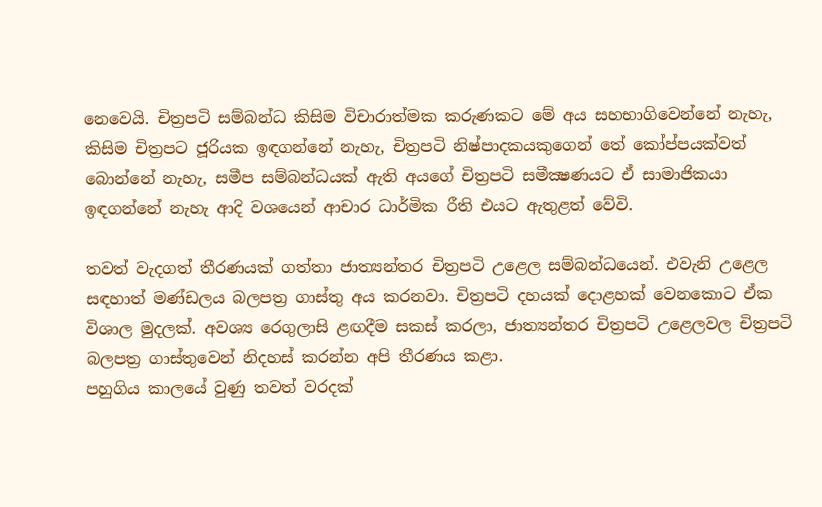නෙවෙයි. චිත්‍රපටි සම්බන්ධ කිසිම විචාරාත්මක කරුණකට මේ අය සහභාගිවෙන්නේ නැහැ, කිසිම චිත්‍රපට ජූරියක ඉඳගන්නේ නැහැ, චිත්‍රපටි නිෂ්පාදකයකුගෙන් තේ කෝප්පයක්වත් බොන්නේ නැහැ, සමීප සම්බන්ධයක් ඇති අයගේ චිත්‍රපටි සමීක්‍ෂණයට ඒ සාමාජිකයා ඉඳගන්නේ නැහැ ආදි වශයෙන් ආචාර ධාර්මික රීති එයට ඇතුළත් වේවි.

තවත් වැදගත් තීරණයක් ගත්තා ජාත්‍යන්තර චිත්‍රපටි උළෙල සම්බන්ධයෙන්. එවැනි උළෙල සඳහාත් මණ්ඩලය බලපත්‍ර ගාස්තු අය කරනවා. චිත්‍රපටි දහයක් දොළහක් වෙනකොට ඒක විශාල මුදලක්. අවශ්‍ය රෙගුලාසි ළඟදීම සකස් කරලා, ජාත්‍යන්තර චිත්‍රපටි උළෙලවල චිත්‍රපටි බලපත්‍ර ගාස්තුවෙන් නිදහස් කරන්න අපි තීරණය කළා.
පහුගිය කාලයේ වුණු තවත් වරදක්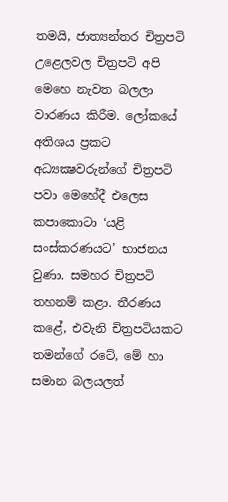තමයි, ජාත්‍යන්තර චිත්‍රපටි උළෙලවල චිත්‍රපටි අපි මෙහෙ නැවත බලලා වාරණය කිරීම. ලෝකයේ අතිශය ප්‍රකට අධ්‍යක්‍ෂවරුන්ගේ චිත්‍රපටි පවා මෙහේදී එලෙස කපාකොටා ‘යළි සංස්කරණයට’ භාජනය වුණා. සමහර චිත්‍රපටි තහනම් කළා. තීරණය කළේ, එවැනි චිත්‍රපටියකට තමන්ගේ රටේ, මේ හා සමාන බලයලත්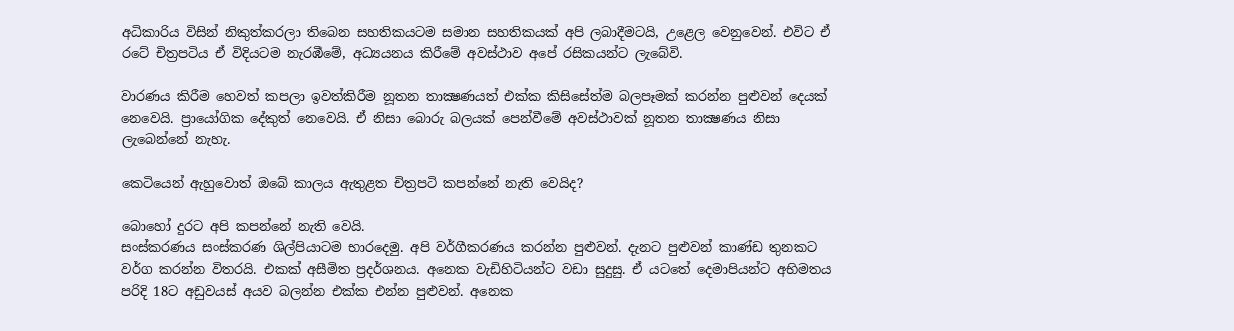අධිකාරිය විසින් නිකුත්කරලා තිබෙන සහතිකයටම සමාන සහතිකයක් අපි ලබාදීමටයි, උළෙල වෙනුවෙන්. එවිට ඒ රටේ චිත්‍රපටිය ඒ විදියටම නැරඹීමේ, අධ්‍යයනය කිරීමේ අවස්ථාව අපේ රසිකයන්ට ලැබේවි.

වාරණය කිරීම හෙවත් කපලා ඉවත්කිරීම නූතන තාක්‍ෂණයත් එක්ක කිසිසේත්ම බලපෑමක් කරන්න පුළුවන් දෙයක් නෙවෙයි. ප්‍රායෝගික දේකුත් නෙවෙයි. ඒ නිසා බොරු බලයක් පෙන්වීමේ අවස්ථාවක් නූතන තාක්‍ෂණය නිසා ලැබෙන්නේ නැහැ.

කෙටියෙන් ඇහුවොත් ඔබේ කාලය ඇතුළත චිත්‍රපටි කපන්නේ නැති වෙයිද?

බොහෝ දුරට අපි කපන්නේ නැති වෙයි.
සංස්කරණය සංස්කරණ ශිල්පියාටම භාරදෙමු. අපි වර්ගීකරණය කරන්න පුළුවන්. දැනට පුළුවන් කාණ්ඩ තුනකට වර්ග කරන්න විතරයි. එකක් අසීමිත ප්‍රදර්ශනය. අනෙක වැඩිහිටියන්ට වඩා සුදුසු. ඒ යටතේ දෙමාපියන්ට අභිමතය පරිදි 18ට අඩුවයස් අයව බලන්න එක්ක එන්න පුළුවන්. අනෙක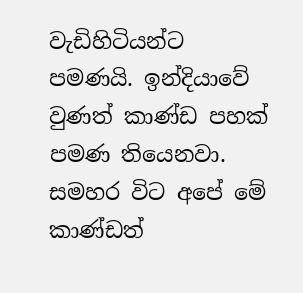වැඩිහිටියන්ට පමණයි. ඉන්දියාවේ වුණත් කාණ්ඩ පහක් පමණ තියෙනවා. සමහර විට අපේ මේ කාණ්ඩත්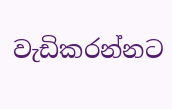වැඩිකරන්නට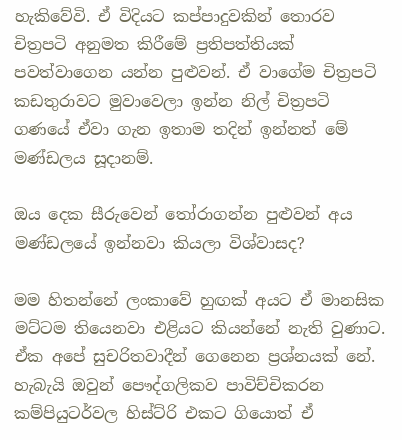හැකිවේවි. ඒ විදියට කප්පාදුවකින් තොරව චිත්‍රපටි අනුමත කිරීමේ ප්‍රතිපත්තියක් පවත්වාගෙන යන්න පුළුවන්. ඒ වාගේම චිත්‍රපටි කඩතුරාවට මුවාවෙලා ඉන්න නිල් චිත්‍රපටි ගණයේ ඒවා ගැන ඉතාම තදින් ඉන්නත් මේ මණ්ඩලය සූදානම්.

ඔය දෙක සීරුවෙන් තෝරාගන්න පුළුවන් අය මණ්ඩලයේ ඉන්නවා කියලා විශ්වාසද?

මම හිතන්නේ ලංකාවේ හුඟක් අයට ඒ මානසික මට්ටම තියෙනවා එළියට කියන්නේ නැති වුණාට. ඒක අපේ සුචරිතවාදීන් ගෙනෙන ප්‍රශ්නයක් නේ. හැබැයි ඔවුන් පෞද්ගලිකව පාවිච්චිකරන කම්පියුටර්වල හිස්ට්රි එකට ගියොත් ඒ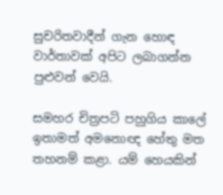සුචරිතවාදීන් ගැන හොඳ වාර්තාවක් අපිට ලබාගන්න පුළුවන් වෙයි.

සමහර චිත්‍රපටි පහුගිය කාලේ ඉතාමත් අමනොඥ හේතු මත තහනම් කළා. යම් හෙයකින්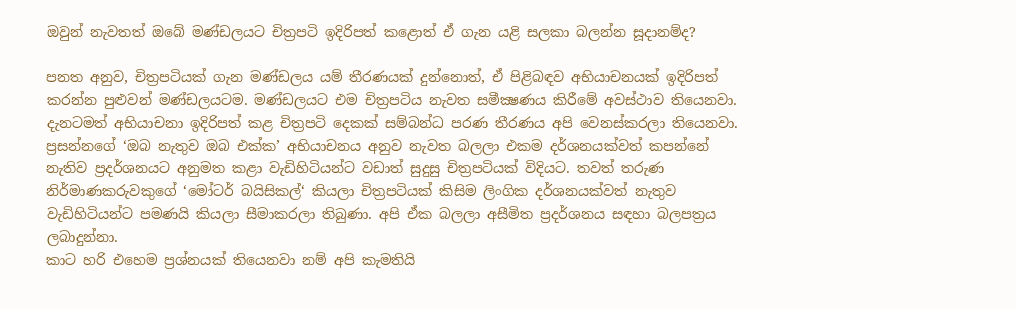ඔවුන් නැවතත් ඔබේ මණ්ඩලයට චිත්‍රපටි ඉදිරිපත් කළොත් ඒ ගැන යළි සලකා බලන්න සූදානම්ද?

පනත අනුව, චිත්‍රපටියක් ගැන මණ්ඩලය යම් තීරණයක් දුන්නොත්, ඒ පිළිබඳව අභියාචනයක් ඉදිරිපත් කරන්න පුළුවන් මණ්ඩලයටම. මණ්ඩලයට එම චිත්‍රපටිය නැවත සමීක්‍ෂණය කිරීමේ අවස්ථාව තියෙනවා. දැනටමත් අභියාචනා ඉදිරිපත් කළ චිත්‍රපටි දෙකක් සම්බන්ධ පරණ තීරණය අපි වෙනස්කරලා තියෙනවා. ප්‍රසන්නගේ ‘ඔබ නැතුව ඔබ එක්ක’ අභියාචනය අනුව නැවත බලලා එකම දර්ශනයක්වත් කපන්නේ නැතිව ප්‍රදර්ශනයට අනුමත කළා වැඩිහිටියන්ට වඩාත් සුදුසු චිත්‍රපටියක් විදියට. තවත් තරුණ නිර්මාණකරුවකුගේ ‘මෝටර් බයිසිකල්‘ කියලා චිත්‍රපටියක් කිසිම ලිංගික දර්ශනයක්වත් නැතුව වැඩිහිටියන්ට පමණයි කියලා සීමාකරලා තිබුණා. අපි ඒක බලලා අසීමිත ප්‍රදර්ශනය සඳහා බලපත්‍රය ලබාදුන්නා.
කාට හරි එහෙම ප්‍රශ්නයක් තියෙනවා නම් අපි කැමතියි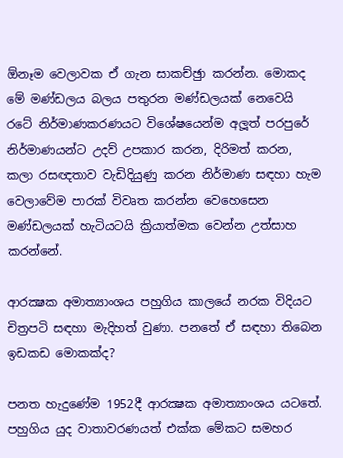ඕනෑම වෙලාවක ඒ ගැන සාකච්ඡුා කරන්න. මොකද මේ මණ්ඩලය බලය පතුරන මණ්ඩලයක් නෙවෙයි රටේ නිර්මාණකරණයට විශේෂයෙන්ම අලූත් පරපුරේ නිර්මාණයන්ට උදව් උපකාර කරන, දිරිමත් කරන, කලා රසඥතාව වැඩිදියුණු කරන නිර්මාණ සඳහා හැම වෙලාවේම පාරක් විවෘත කරන්න වෙහෙසෙන මණ්ඩලයක් හැටියටයි ක්‍රියාත්මක වෙන්න උත්සාහ කරන්නේ.

ආරක්‍ෂක අමාත්‍යාංශය පහුගිය කාලයේ නරක විදියට චිත්‍රපටි සඳහා මැදිහත් වුණා. පනතේ ඒ සඳහා තිබෙන ඉඩකඩ මොකක්ද?

පනත හැදුණේම 1952දී ආරක්‍ෂක අමාත්‍යාංශය යටතේ. පහුගිය යුද වාතාවරණයත් එක්ක මේකට සමහර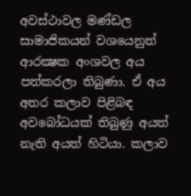අවස්ථාවල මණ්ඩල සාමාජිකයන් වශයෙනුත් ආරක්‍ෂක අංශවල අය පත්කරලා තිබුණා. ඒ අය අතර කලාව පිළිබඳ අවබෝධයක් තිබුණු අයත් නැති අයත් හිටියා. කලාව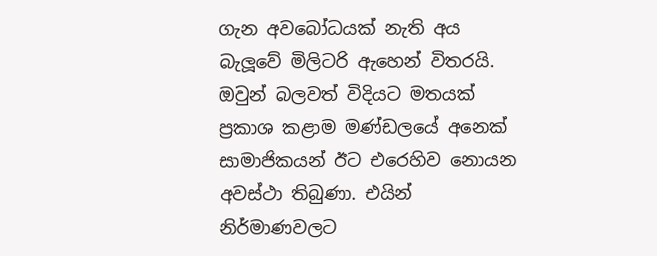ගැන අවබෝධයක් නැති අය බැලූවේ මිලිටරි ඇහෙන් විතරයි. ඔවුන් බලවත් විදියට මතයක් ප්‍රකාශ කළාම මණ්ඩලයේ අනෙක් සාමාජිකයන් ඊට එරෙහිව නොයන අවස්ථා තිබුණා. එයින් නිර්මාණවලට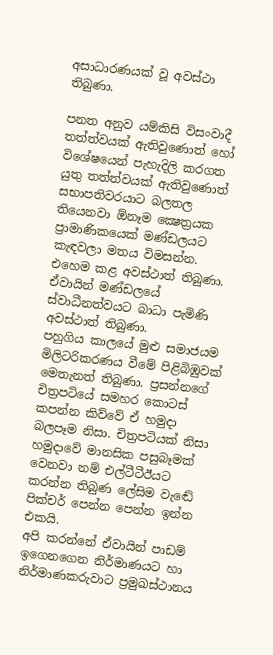අසාධාරණයක් වූ අවස්ථා තිබුණා.

පනත අනුව යම්කිසි විසංවාදී තත්ත්වයක් ඇතිවුණොත් හෝ විශේෂයෙන් පැහැදිලි කරගත යුතු තත්ත්වයක් ඇතිවුණොත් සභාපතිවරයාට බලතල තියෙනවා ඕනෑම ක්‍ෂෙත්‍රයක ප්‍රාමාණිකයෙක් මණ්ඩලයට කැඳවලා මතය විමසන්න. එහෙම කළ අවස්ථාත් තිබුණා. ඒවායින් මණ්ඩලයේ ස්වාධීනත්වයට බාධා පැමිණි අවස්ථාත් තිබුණා.
පහුගිය කාලයේ මුළු සමාජයම මිලිටරිකරණය වීමේ පිළිබිඹුවක් මෙතැනත් තිබුණා. ප්‍රසන්නගේ චිත්‍රපටියේ සමහර කොටස් කපන්න කිව්වේ ඒ හමුදා බලපෑම නිසා. චිත්‍රපටියක් නිසා හමුදාවේ මානසික පසුබෑමක් වෙනවා නම් එල්ටීටීඊයට කරන්න තිබුණ ලේසිම වැඬේ පික්චර් පෙන්න පෙන්න ඉන්න එකයි.
අපි කරන්නේ ඒවායින් පාඩම් ඉගෙනගෙන නිර්මාණයට හා නිර්මාණකරුවාට ප්‍රමුඛස්ථානය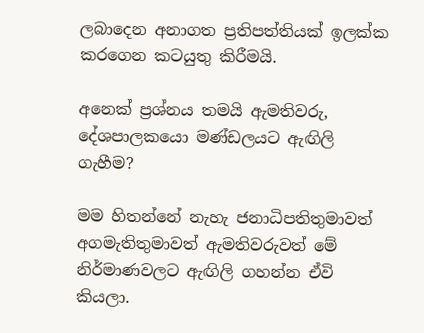ලබාදෙන අනාගත ප්‍රතිපත්තියක් ඉලක්ක කරගෙන කටයුතු කිරීමයි.

අනෙක් ප්‍රශ්නය තමයි ඇමතිවරු, දේශපාලකයො මණ්ඩලයට ඇඟිලි ගැහීම?

මම හිතන්නේ නැහැ ජනාධිපතිතුමාවත් අගමැතිතුමාවත් ඇමතිවරුවත් මේ නිර්මාණවලට ඇඟිලි ගහන්න ඒවි කියලා.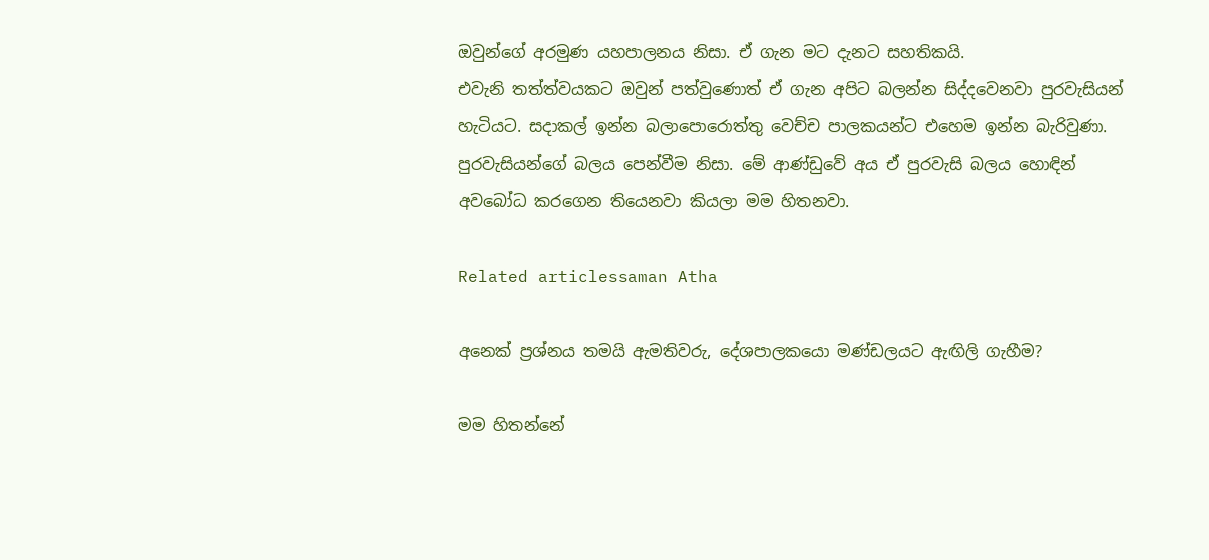ඔවුන්ගේ අරමුණ යහපාලනය නිසා. ඒ ගැන මට දැනට සහතිකයි.
එවැනි තත්ත්වයකට ඔවුන් පත්වුණොත් ඒ ගැන අපිට බලන්න සිද්දවෙනවා පුරවැසියන් හැටියට. සදාකල් ඉන්න බලාපොරොත්තු වෙච්ච පාලකයන්ට එහෙම ඉන්න බැරිවුණා. පුරවැසියන්ගේ බලය පෙන්වීම නිසා. මේ ආණ්ඩුවේ අය ඒ පුරවැසි බලය හොඳින් අවබෝධ කරගෙන තියෙනවා කියලා මම හිතනවා.

Related articlessaman Atha

අනෙක් ප්‍රශ්නය තමයි ඇමතිවරු, දේශපාලකයො මණ්ඩලයට ඇඟිලි ගැහීම?

මම හිතන්නේ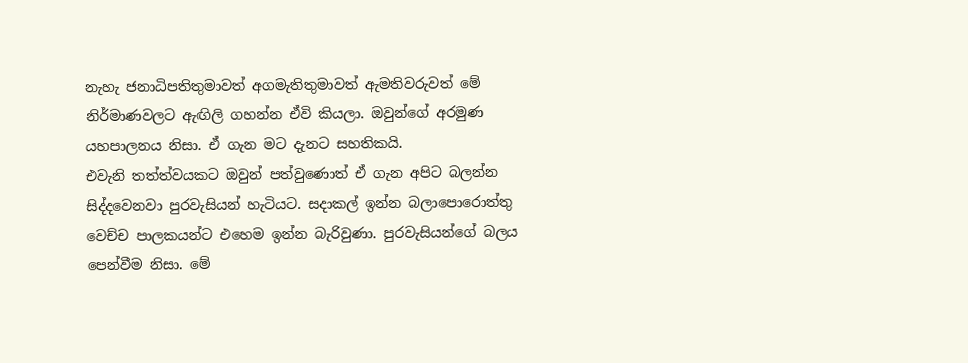නැහැ ජනාධිපතිතුමාවත් අගමැතිතුමාවත් ඇමතිවරුවත් මේ නිර්මාණවලට ඇඟිලි ගහන්න ඒවි කියලා. ඔවුන්ගේ අරමුණ යහපාලනය නිසා. ඒ ගැන මට දැනට සහතිකයි.
එවැනි තත්ත්වයකට ඔවුන් පත්වුණොත් ඒ ගැන අපිට බලන්න සිද්දවෙනවා පුරවැසියන් හැටියට. සදාකල් ඉන්න බලාපොරොත්තු වෙච්ච පාලකයන්ට එහෙම ඉන්න බැරිවුණා. පුරවැසියන්ගේ බලය පෙන්වීම නිසා. මේ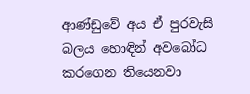ආණ්ඩුවේ අය ඒ පුරවැසි බලය හොඳින් අවබෝධ කරගෙන තියෙනවා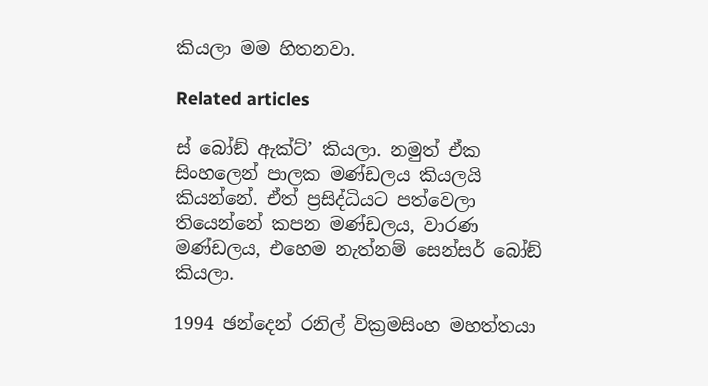කියලා මම හිතනවා.

Related articles

ස් බෝඞ් ඇක්ට්’ කියලා. නමුත් ඒක සිංහලෙන් පාලක මණ්ඩලය කියලයි කියන්නේ. ඒත් ප්‍රසිද්ධියට පත්වෙලා තියෙන්නේ කපන මණ්ඩලය, වාරණ මණ්ඩලය, එහෙම නැත්නම් සෙන්සර් බෝඞ් කියලා.

1994 ඡන්දෙන් රනිල් වික්‍රමසිංහ මහත්තයා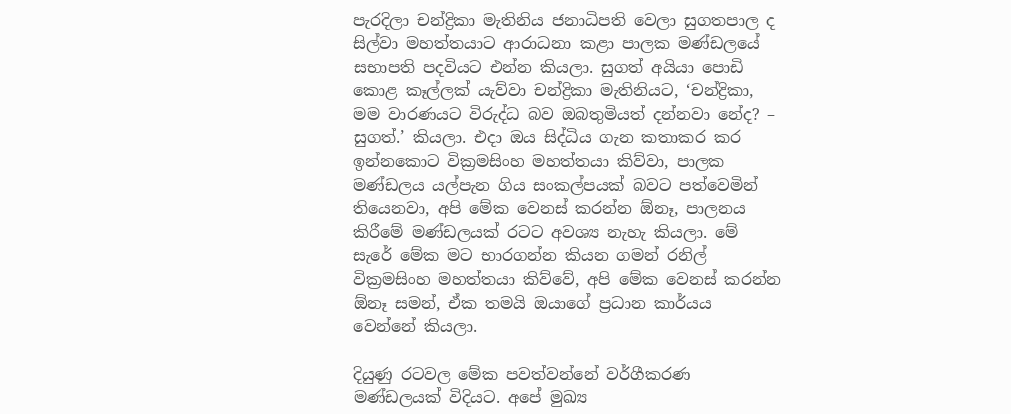පැරදිලා චන්ද්‍රිකා මැතිනිය ජනාධිපති වෙලා සුගතපාල ද සිල්වා මහත්තයාට ආරාධනා කළා පාලක මණ්ඩලයේ සභාපති පදවියට එන්න කියලා. සුගත් අයියා පොඩි කොළ කෑල්ලක් යැව්වා චන්ද්‍රිකා මැතිනියට, ‘චන්ද්‍රිකා, මම වාරණයට විරුද්ධ බව ඔබතුමියත් දන්නවා නේද? – සුගත්.’ කියලා. එදා ඔය සිද්ධිය ගැන කතාකර කර ඉන්නකොට වික්‍රමසිංහ මහත්තයා කිව්වා, පාලක මණ්ඩලය යල්පැන ගිය සංකල්පයක් බවට පත්වෙමින් තියෙනවා, අපි මේක වෙනස් කරන්න ඕනෑ, පාලනය කිරීමේ මණ්ඩලයක් රටට අවශ්‍ය නැහැ කියලා. මේ සැරේ මේක මට භාරගන්න කියන ගමන් රනිල් වික්‍රමසිංහ මහත්තයා කිව්වේ, අපි මේක වෙනස් කරන්න ඕනෑ සමන්, ඒක තමයි ඔයාගේ ප්‍රධාන කාර්යය වෙන්නේ කියලා.

දියුණු රටවල මේක පවත්වන්නේ වර්ගීකරණ මණ්ඩලයක් විදියට. අපේ මුඛ්‍ය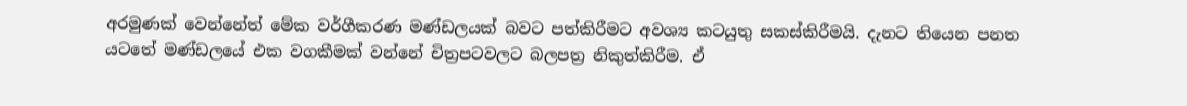අරමුණක් වෙන්නේත් මේක වර්ගීකරණ මණ්ඩලයක් බවට පත්කිරීමට අවශ්‍ය කටයුතු සකස්කිරීමයි. දැනට තියෙන පනත යටතේ මණ්ඩලයේ එක වගකීමක් වන්නේ චිත්‍රපටවලට බලපත්‍ර නිකුත්කිරීම. ඒ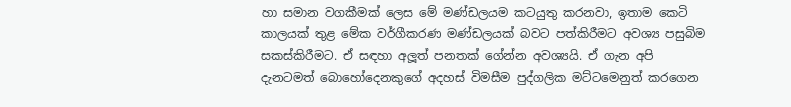හා සමාන වගකීමක් ලෙස මේ මණ්ඩලයම කටයුතු කරනවා, ඉතාම කෙටි කාලයක් තුළ මේක වර්ගීකරණ මණ්ඩලයක් බවට පත්කිරීමට අවශ්‍ය පසුබිම සකස්කිරීමට. ඒ සඳහා අලූත් පනතක් ගේන්න අවශ්‍යයි. ඒ ගැන අපි දැනටමත් බොහෝදෙනකුගේ අදහස් විමසීම පුද්ගලික මට්ටමෙනුත් කරගෙන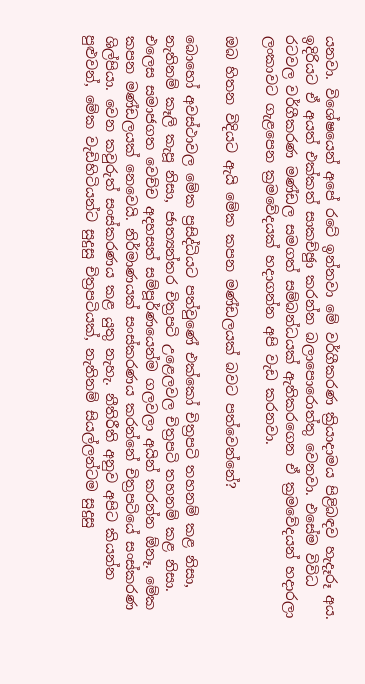යනවා. විශේෂයෙන් අපේ රටේ ඉන්නවා මේ වර්ගීකරණ ක්‍රියාදාමය පිළිබඳව හැදෑරූ අය. ඉදිරියට ඒ අයත් එක්කත් සාකච්ඡුා කරන්න බලාපොරොත්තු වෙනවා. එසේම විවිධ රටවල වර්ගීකරණ මණ්ඩල සමගත් සම්බන්ධයක් ඇතිකරගෙන ඒ ක්‍රමවේදයන් හදාරලා ලංකාවට ගැළපෙන ක්‍රමවේදයක් හදාගන්න අපි වැඩ කරනවා.

ඔබ හිතන විදියට ඇයි මේක කපන මණ්ඩලයක් බවට පත්වෙන්නේ?

බොහෝ අවස්ථාවල මේක ප්‍රසිද්ධියට පත්වුණේ එක්කෝ චිත්‍රපටි තහනම් කළ නිසා, නැතිනම් කෑලි කැපූ නිසා, ජාත්‍යන්තර චිත්‍රපටි උළෙලවල චිත්‍රපටි තහනම් කළ නිසා. එලෙස සමාජගත වෙච්ච අදහසත් සම්පූර්ණයෙන්ම ගලවලා අයින් කරන්න ඕනෑ. මේක කපන මණ්ඩලයක් නෙවෙයි. නිර්මාණයක් සංස්කරණය කරන්නේ චිත්‍රපටියේ සංස්කරණ ශිල්පියා. වෙන කවුරුත් සංස්කරණය කළ යුතු නැහැ. නීතිරීති අනුව අපිට කියන්න පුළුවන්, මේක වැඩිහිටියන්ට සුදුසු චිත්‍රපටියක්, නැතිනම් සියල්ලන්ටම සුදුසු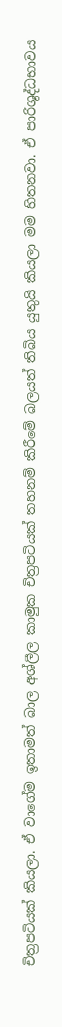චිත්‍රපටියක් කියලා. ඒ වාගේම ඉතාමත් බාල අශ්ලීල කාමුක චිත්‍රපටියක් තහනම් කිරීමේ බලයත් තිබිය යුතුයි කියලා මම හිතනවා. ඒ පාරිශුද්ධභාවය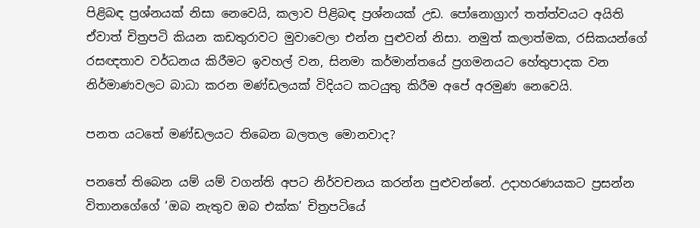පිළිබඳ ප්‍රශ්නයක් නිසා නෙවෙයි, කලාව පිළිබඳ ප්‍රශ්නයක් උඩ. පෝනොග්‍රාෆ් තත්ත්වයට අයිති ඒවාත් චිත්‍රපටි කියන කඩතුරාවට මුවාවෙලා එන්න පුළුවන් නිසා. නමුත් කලාත්මක, රසිකයන්ගේ රසඥතාව වර්ධනය කිරීමට ඉවහල් වන, සිනමා කර්මාන්තයේ ප්‍රගමනයට හේතුපාදක වන නිර්මාණවලට බාධා කරන මණ්ඩලයක් විදියට කටයුතු කිරීම අපේ අරමුණ නෙවෙයි.

පනත යටතේ මණ්ඩලයට තිබෙන බලතල මොනවාද?

පනතේ තිබෙන යම් යම් වගන්ති අපට නිර්වචනය කරන්න පුළුවන්නේ. උදාහරණයකට ප්‍රසන්න විතානගේගේ ‘ඔබ නැතුව ඔබ එක්ක’ චිත්‍රපටියේ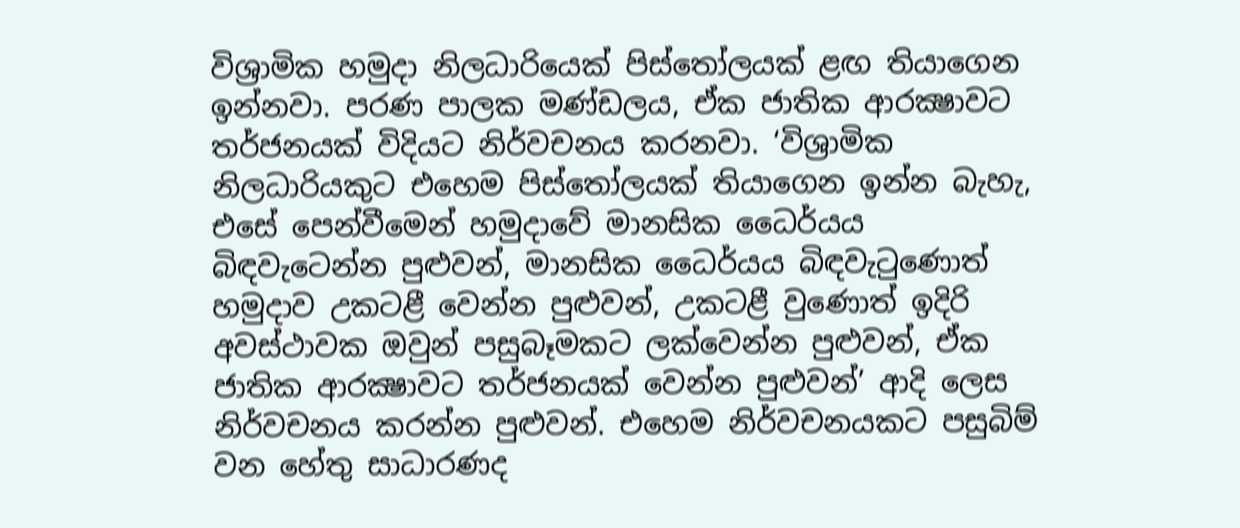විශ්‍රාමික හමුදා නිලධාරියෙක් පිස්තෝලයක් ළඟ තියාගෙන ඉන්නවා. පරණ පාලක මණ්ඩලය, ඒක ජාතික ආරක්‍ෂාවට තර්ජනයක් විදියට නිර්වචනය කරනවා. ‘විශ්‍රාමික නිලධාරියකුට එහෙම පිස්තෝලයක් තියාගෙන ඉන්න බැහැ, එසේ පෙන්වීමෙන් හමුදාවේ මානසික ධෛර්යය බිඳවැටෙන්න පුළුවන්, මානසික ධෛර්යය බිඳවැටුණොත් හමුදාව උකටළී වෙන්න පුළුවන්, උකටළී වුණොත් ඉදිරි අවස්ථාවක ඔවුන් පසුබෑමකට ලක්වෙන්න පුළුවන්, ඒක ජාතික ආරක්‍ෂාවට තර්ජනයක් වෙන්න පුළුවන්’ ආදි ලෙස නිර්වචනය කරන්න පුළුවන්. එහෙම නිර්වචනයකට පසුබිම් වන හේතු සාධාරණද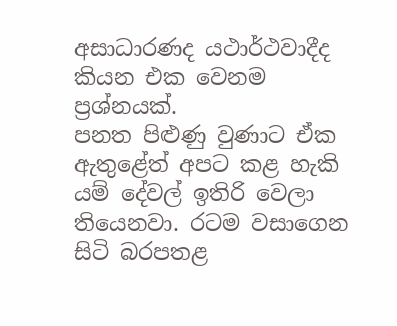අසාධාරණද යථාර්ථවාදීද කියන එක වෙනම ප්‍රශ්නයක්.
පනත පිළුණු වුණාට ඒක ඇතුළේත් අපට කළ හැකි යම් දේවල් ඉතිරි වෙලා තියෙනවා. රටම වසාගෙන සිටි බරපතළ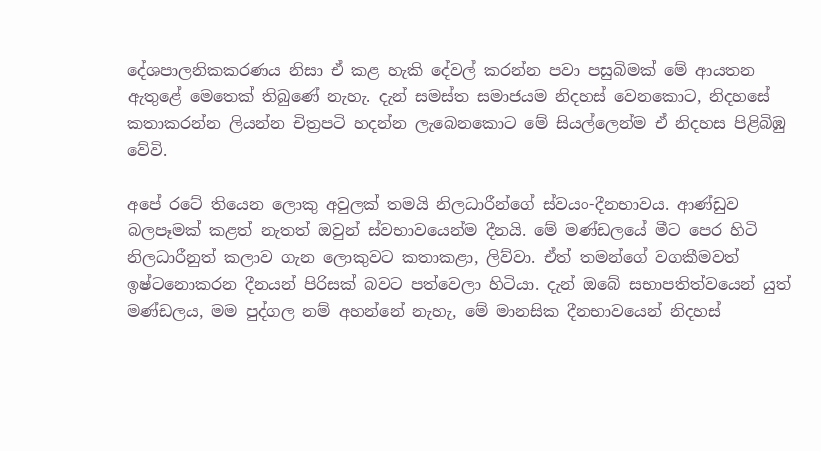දේශපාලනිකකරණය නිසා ඒ කළ හැකි දේවල් කරන්න පවා පසුබිමක් මේ ආයතන ඇතුළේ මෙතෙක් තිබුණේ නැහැ. දැන් සමස්ත සමාජයම නිදහස් වෙනකොට, නිදහසේ කතාකරන්න ලියන්න චිත්‍රපටි හදන්න ලැබෙනකොට මේ සියල්ලෙන්ම ඒ නිදහස පිළිබිඹු වේවි.

අපේ රටේ තියෙන ලොකු අවුලක් තමයි නිලධාරීන්ගේ ස්වයං-දීනභාවය. ආණ්ඩුව බලපෑමක් කළත් නැතත් ඔවුන් ස්වභාවයෙන්ම දීනයි. මේ මණ්ඩලයේ මීට පෙර හිටි නිලධාරීනුත් කලාව ගැන ලොකුවට කතාකළා, ලිව්වා. ඒත් තමන්ගේ වගකීමවත් ඉෂ්ටනොකරන දීනයන් පිරිසක් බවට පත්වෙලා හිටියා. දැන් ඔබේ සභාපතිත්වයෙන් යුත් මණ්ඩලය, මම පුද්ගල නම් අහන්නේ නැහැ, මේ මානසික දීනභාවයෙන් නිදහස්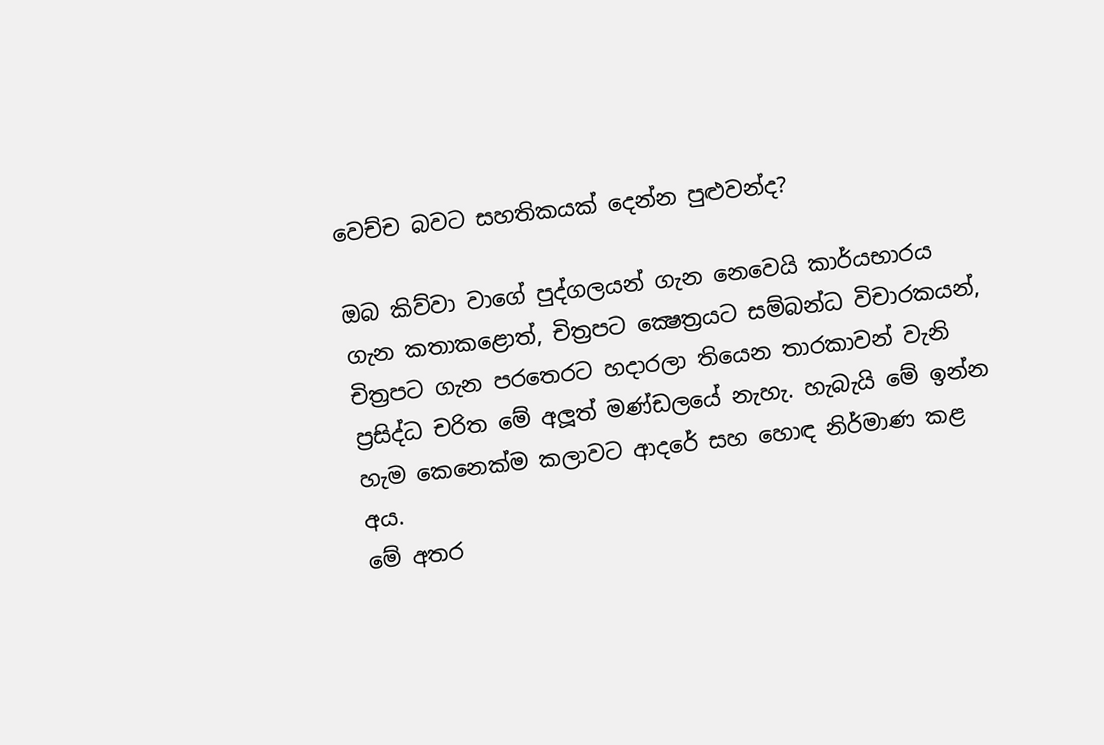වෙච්ච බවට සහතිකයක් දෙන්න පුළුවන්ද?

ඔබ කිව්වා වාගේ පුද්ගලයන් ගැන නෙවෙයි කාර්යභාරය ගැන කතාකළොත්, චිත්‍රපට ක්‍ෂෙත්‍රයට සම්බන්ධ විචාරකයන්, චිත්‍රපට ගැන පරතෙරට හදාරලා තියෙන තාරකාවන් වැනි ප්‍රසිද්ධ චරිත මේ අලූත් මණ්ඩලයේ නැහැ. හැබැයි මේ ඉන්න හැම කෙනෙක්ම කලාවට ආදරේ සහ හොඳ නිර්මාණ කළ අය.
මේ අතර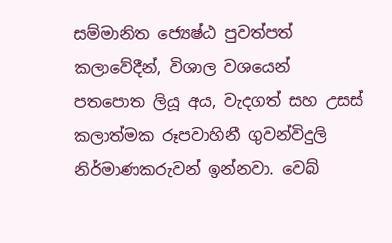සම්මානිත ජ්‍යෙෂ්ඨ පුවත්පත් කලාවේදීන්, විශාල වශයෙන් පතපොත ලියූ අය, වැදගත් සහ උසස් කලාත්මක රූපවාහිනී ගුවන්විදුලි නිර්මාණකරුවන් ඉන්නවා. වෙබ්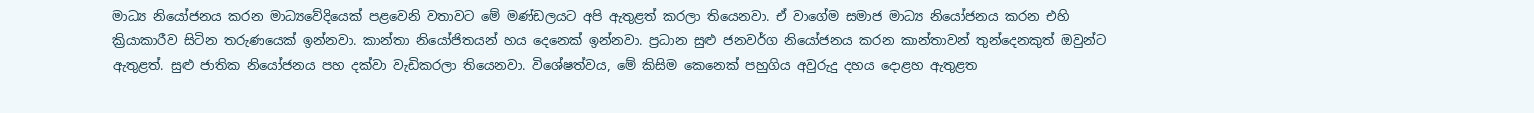මාධ්‍ය නියෝජනය කරන මාධ්‍යවේදියෙක් පළවෙනි වතාවට මේ මණ්ඩලයට අපි ඇතුළත් කරලා තියෙනවා. ඒ වාගේම සමාජ මාධ්‍ය නියෝජනය කරන එහි ක්‍රියාකාරීව සිටින තරුණයෙක් ඉන්නවා. කාන්තා නියෝජිතයන් හය දෙනෙක් ඉන්නවා. ප්‍රධාන සුළු ජනවර්ග නියෝජනය කරන කාන්තාවන් තුන්දෙනකුත් ඔවුන්ට ඇතුළත්. සුළු ජාතික නියෝජනය පහ දක්වා වැඩිකරලා තියෙනවා. විශේෂත්වය, මේ කිසිම කෙනෙක් පහුගිය අවුරුදු දහය දොළහ ඇතුළත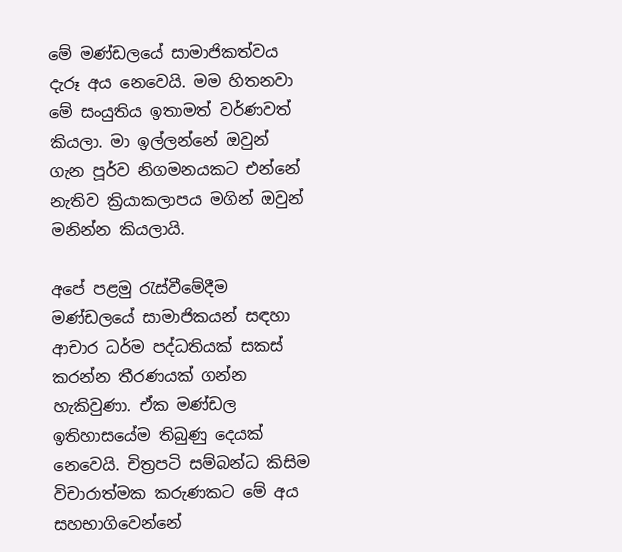මේ මණ්ඩලයේ සාමාජිකත්වය දැරූ අය නෙවෙයි. මම හිතනවා මේ සංයුතිය ඉතාමත් වර්ණවත් කියලා. මා ඉල්ලන්නේ ඔවුන් ගැන පූර්ව නිගමනයකට එන්නේ නැතිව ක්‍රියාකලාපය මගින් ඔවුන් මනින්න කියලායි.

අපේ පළමු රැස්වීමේදීම මණ්ඩලයේ සාමාජිකයන් සඳහා ආචාර ධර්ම පද්ධතියක් සකස් කරන්න තීරණයක් ගන්න හැකිවුණා. ඒක මණ්ඩල ඉතිහාසයේම තිබුණු දෙයක් නෙවෙයි. චිත්‍රපටි සම්බන්ධ කිසිම විචාරාත්මක කරුණකට මේ අය සහභාගිවෙන්නේ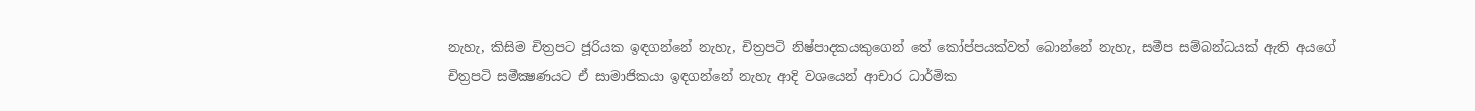නැහැ, කිසිම චිත්‍රපට ජූරියක ඉඳගන්නේ නැහැ, චිත්‍රපටි නිෂ්පාදකයකුගෙන් තේ කෝප්පයක්වත් බොන්නේ නැහැ, සමීප සම්බන්ධයක් ඇති අයගේ චිත්‍රපටි සමීක්‍ෂණයට ඒ සාමාජිකයා ඉඳගන්නේ නැහැ ආදි වශයෙන් ආචාර ධාර්මික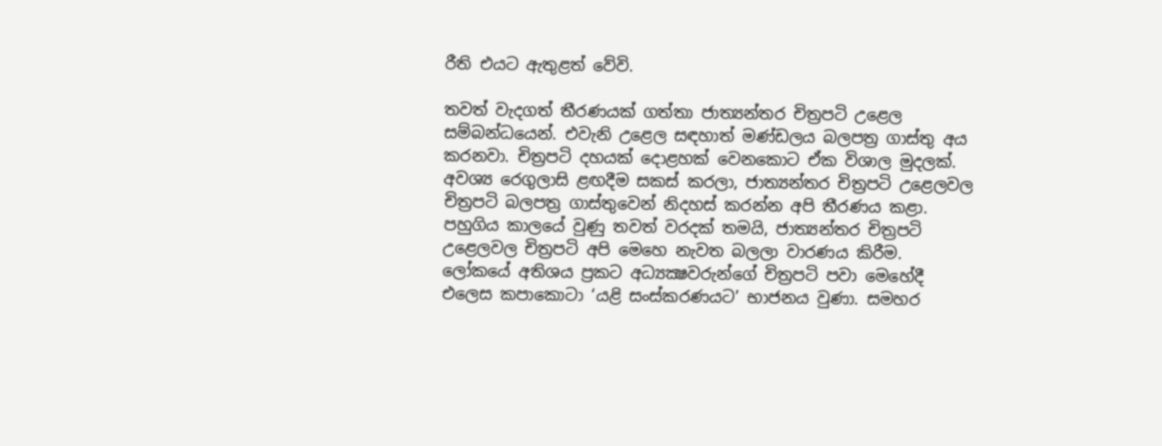රීති එයට ඇතුළත් වේවි.

තවත් වැදගත් තීරණයක් ගත්තා ජාත්‍යන්තර චිත්‍රපටි උළෙල සම්බන්ධයෙන්. එවැනි උළෙල සඳහාත් මණ්ඩලය බලපත්‍ර ගාස්තු අය කරනවා. චිත්‍රපටි දහයක් දොළහක් වෙනකොට ඒක විශාල මුදලක්. අවශ්‍ය රෙගුලාසි ළඟදීම සකස් කරලා, ජාත්‍යන්තර චිත්‍රපටි උළෙලවල චිත්‍රපටි බලපත්‍ර ගාස්තුවෙන් නිදහස් කරන්න අපි තීරණය කළා.
පහුගිය කාලයේ වුණු තවත් වරදක් තමයි, ජාත්‍යන්තර චිත්‍රපටි උළෙලවල චිත්‍රපටි අපි මෙහෙ නැවත බලලා වාරණය කිරීම. ලෝකයේ අතිශය ප්‍රකට අධ්‍යක්‍ෂවරුන්ගේ චිත්‍රපටි පවා මෙහේදී එලෙස කපාකොටා ‘යළි සංස්කරණයට’ භාජනය වුණා. සමහර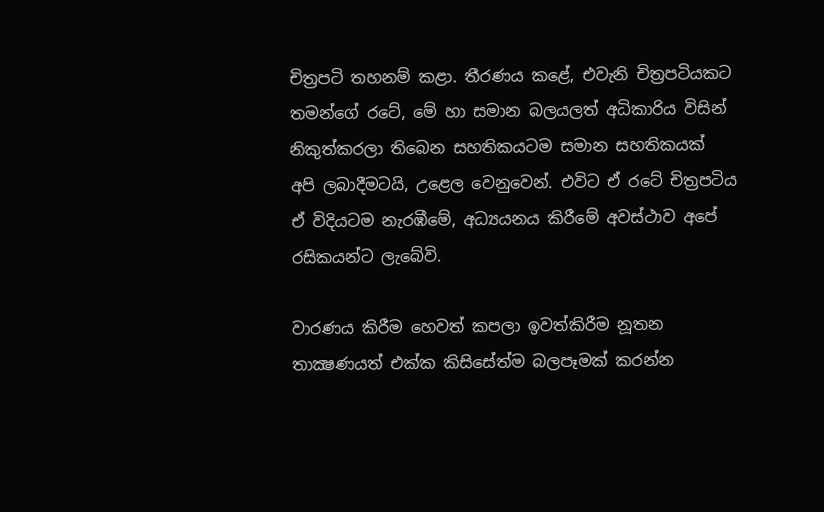චිත්‍රපටි තහනම් කළා. තීරණය කළේ, එවැනි චිත්‍රපටියකට තමන්ගේ රටේ, මේ හා සමාන බලයලත් අධිකාරිය විසින් නිකුත්කරලා තිබෙන සහතිකයටම සමාන සහතිකයක් අපි ලබාදීමටයි, උළෙල වෙනුවෙන්. එවිට ඒ රටේ චිත්‍රපටිය ඒ විදියටම නැරඹීමේ, අධ්‍යයනය කිරීමේ අවස්ථාව අපේ රසිකයන්ට ලැබේවි.

වාරණය කිරීම හෙවත් කපලා ඉවත්කිරීම නූතන තාක්‍ෂණයත් එක්ක කිසිසේත්ම බලපෑමක් කරන්න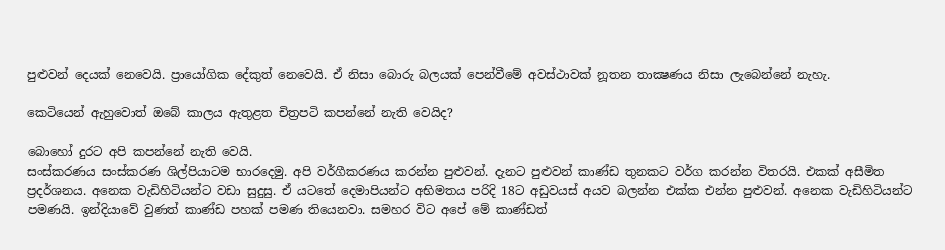පුළුවන් දෙයක් නෙවෙයි. ප්‍රායෝගික දේකුත් නෙවෙයි. ඒ නිසා බොරු බලයක් පෙන්වීමේ අවස්ථාවක් නූතන තාක්‍ෂණය නිසා ලැබෙන්නේ නැහැ.

කෙටියෙන් ඇහුවොත් ඔබේ කාලය ඇතුළත චිත්‍රපටි කපන්නේ නැති වෙයිද?

බොහෝ දුරට අපි කපන්නේ නැති වෙයි.
සංස්කරණය සංස්කරණ ශිල්පියාටම භාරදෙමු. අපි වර්ගීකරණය කරන්න පුළුවන්. දැනට පුළුවන් කාණ්ඩ තුනකට වර්ග කරන්න විතරයි. එකක් අසීමිත ප්‍රදර්ශනය. අනෙක වැඩිහිටියන්ට වඩා සුදුසු. ඒ යටතේ දෙමාපියන්ට අභිමතය පරිදි 18ට අඩුවයස් අයව බලන්න එක්ක එන්න පුළුවන්. අනෙක වැඩිහිටියන්ට පමණයි. ඉන්දියාවේ වුණත් කාණ්ඩ පහක් පමණ තියෙනවා. සමහර විට අපේ මේ කාණ්ඩත්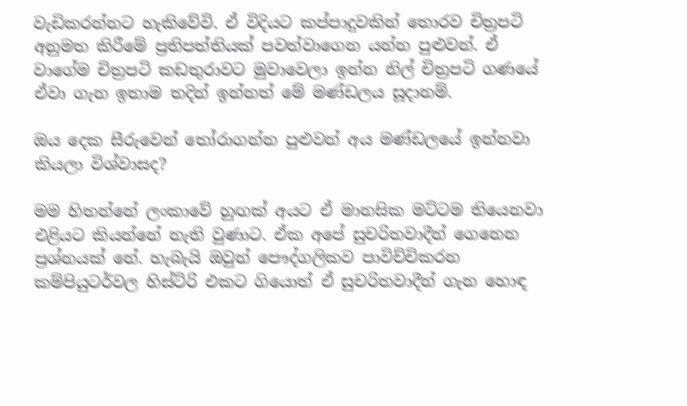වැඩිකරන්නට හැකිවේවි. ඒ විදියට කප්පාදුවකින් තොරව චිත්‍රපටි අනුමත කිරීමේ ප්‍රතිපත්තියක් පවත්වාගෙන යන්න පුළුවන්. ඒ වාගේම චිත්‍රපටි කඩතුරාවට මුවාවෙලා ඉන්න නිල් චිත්‍රපටි ගණයේ ඒවා ගැන ඉතාම තදින් ඉන්නත් මේ මණ්ඩලය සූදානම්.

ඔය දෙක සීරුවෙන් තෝරාගන්න පුළුවන් අය මණ්ඩලයේ ඉන්නවා කියලා විශ්වාසද?

මම හිතන්නේ ලංකාවේ හුඟක් අයට ඒ මානසික මට්ටම තියෙනවා එළියට කියන්නේ නැති වුණාට. ඒක අපේ සුචරිතවාදීන් ගෙනෙන ප්‍රශ්නයක් නේ. හැබැයි ඔවුන් පෞද්ගලිකව පාවිච්චිකරන කම්පියුටර්වල හිස්ට්රි එකට ගියොත් ඒ සුචරිතවාදීන් ගැන හොඳ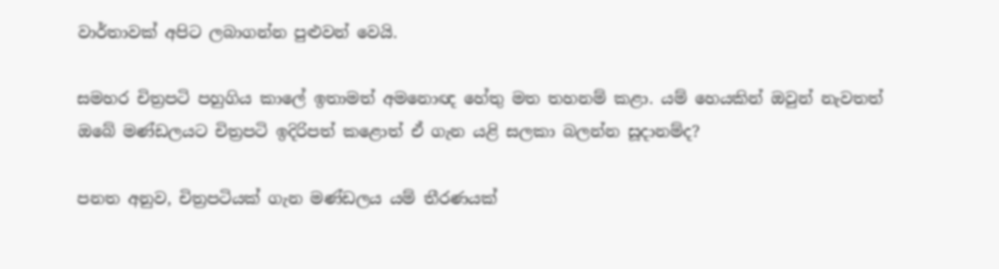වාර්තාවක් අපිට ලබාගන්න පුළුවන් වෙයි.

සමහර චිත්‍රපටි පහුගිය කාලේ ඉතාමත් අමනොඥ හේතු මත තහනම් කළා. යම් හෙයකින් ඔවුන් නැවතත් ඔබේ මණ්ඩලයට චිත්‍රපටි ඉදිරිපත් කළොත් ඒ ගැන යළි සලකා බලන්න සූදානම්ද?

පනත අනුව, චිත්‍රපටියක් ගැන මණ්ඩලය යම් තීරණයක්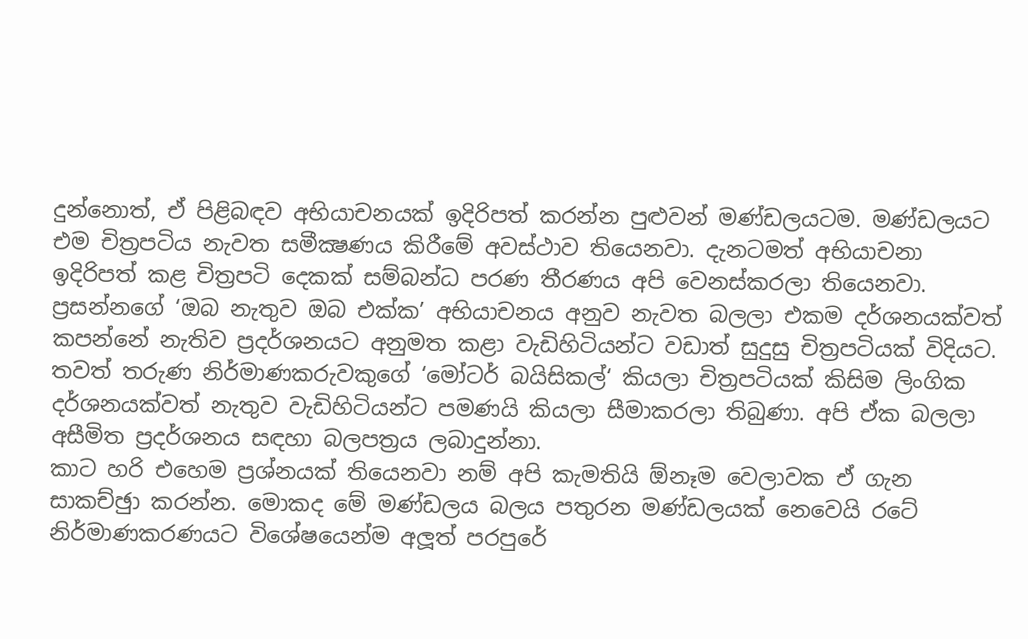දුන්නොත්, ඒ පිළිබඳව අභියාචනයක් ඉදිරිපත් කරන්න පුළුවන් මණ්ඩලයටම. මණ්ඩලයට එම චිත්‍රපටිය නැවත සමීක්‍ෂණය කිරීමේ අවස්ථාව තියෙනවා. දැනටමත් අභියාචනා ඉදිරිපත් කළ චිත්‍රපටි දෙකක් සම්බන්ධ පරණ තීරණය අපි වෙනස්කරලා තියෙනවා. ප්‍රසන්නගේ ‘ඔබ නැතුව ඔබ එක්ක’ අභියාචනය අනුව නැවත බලලා එකම දර්ශනයක්වත් කපන්නේ නැතිව ප්‍රදර්ශනයට අනුමත කළා වැඩිහිටියන්ට වඩාත් සුදුසු චිත්‍රපටියක් විදියට. තවත් තරුණ නිර්මාණකරුවකුගේ ‘මෝටර් බයිසිකල්‘ කියලා චිත්‍රපටියක් කිසිම ලිංගික දර්ශනයක්වත් නැතුව වැඩිහිටියන්ට පමණයි කියලා සීමාකරලා තිබුණා. අපි ඒක බලලා අසීමිත ප්‍රදර්ශනය සඳහා බලපත්‍රය ලබාදුන්නා.
කාට හරි එහෙම ප්‍රශ්නයක් තියෙනවා නම් අපි කැමතියි ඕනෑම වෙලාවක ඒ ගැන සාකච්ඡුා කරන්න. මොකද මේ මණ්ඩලය බලය පතුරන මණ්ඩලයක් නෙවෙයි රටේ නිර්මාණකරණයට විශේෂයෙන්ම අලූත් පරපුරේ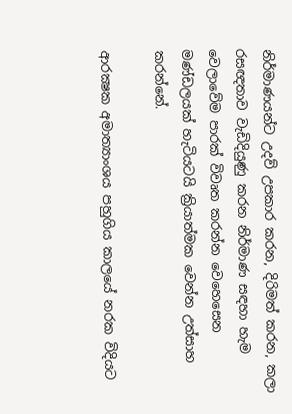නිර්මාණයන්ට උදව් උපකාර කරන, දිරිමත් කරන, කලා රසඥතාව වැඩිදියුණු කරන නිර්මාණ සඳහා හැම වෙලාවේම පාරක් විවෘත කරන්න වෙහෙසෙන මණ්ඩලයක් හැටියටයි ක්‍රියාත්මක වෙන්න උත්සාහ කරන්නේ.

ආරක්‍ෂක අමාත්‍යාංශය පහුගිය කාලයේ නරක විදියට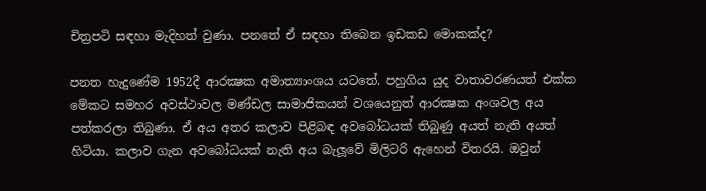චිත්‍රපටි සඳහා මැදිහත් වුණා. පනතේ ඒ සඳහා තිබෙන ඉඩකඩ මොකක්ද?

පනත හැදුණේම 1952දී ආරක්‍ෂක අමාත්‍යාංශය යටතේ. පහුගිය යුද වාතාවරණයත් එක්ක මේකට සමහර අවස්ථාවල මණ්ඩල සාමාජිකයන් වශයෙනුත් ආරක්‍ෂක අංශවල අය පත්කරලා තිබුණා. ඒ අය අතර කලාව පිළිබඳ අවබෝධයක් තිබුණු අයත් නැති අයත් හිටියා. කලාව ගැන අවබෝධයක් නැති අය බැලූවේ මිලිටරි ඇහෙන් විතරයි. ඔවුන්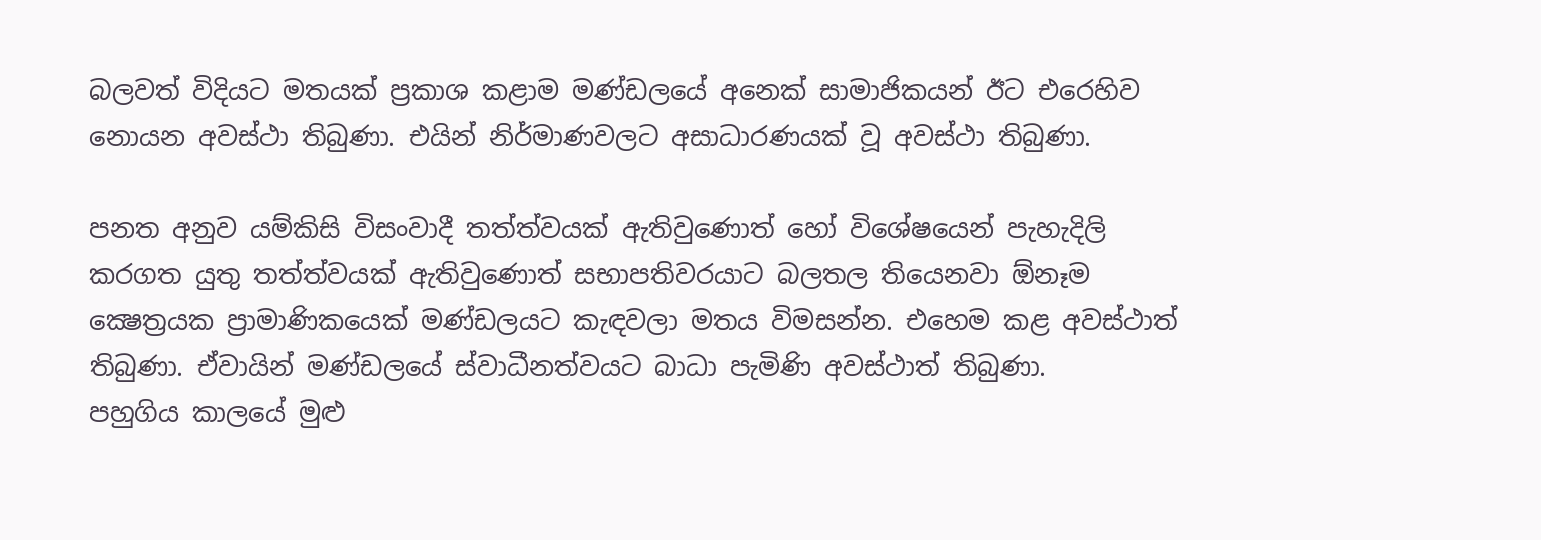බලවත් විදියට මතයක් ප්‍රකාශ කළාම මණ්ඩලයේ අනෙක් සාමාජිකයන් ඊට එරෙහිව නොයන අවස්ථා තිබුණා. එයින් නිර්මාණවලට අසාධාරණයක් වූ අවස්ථා තිබුණා.

පනත අනුව යම්කිසි විසංවාදී තත්ත්වයක් ඇතිවුණොත් හෝ විශේෂයෙන් පැහැදිලි කරගත යුතු තත්ත්වයක් ඇතිවුණොත් සභාපතිවරයාට බලතල තියෙනවා ඕනෑම ක්‍ෂෙත්‍රයක ප්‍රාමාණිකයෙක් මණ්ඩලයට කැඳවලා මතය විමසන්න. එහෙම කළ අවස්ථාත් තිබුණා. ඒවායින් මණ්ඩලයේ ස්වාධීනත්වයට බාධා පැමිණි අවස්ථාත් තිබුණා.
පහුගිය කාලයේ මුළු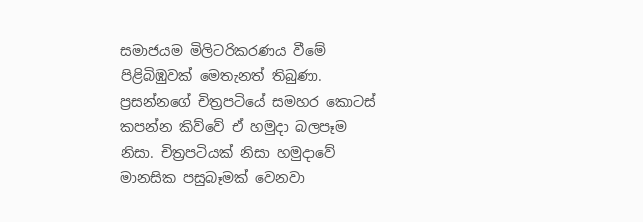සමාජයම මිලිටරිකරණය වීමේ පිළිබිඹුවක් මෙතැනත් තිබුණා. ප්‍රසන්නගේ චිත්‍රපටියේ සමහර කොටස් කපන්න කිව්වේ ඒ හමුදා බලපෑම නිසා. චිත්‍රපටියක් නිසා හමුදාවේ මානසික පසුබෑමක් වෙනවා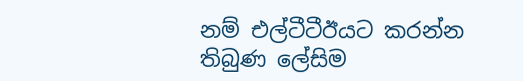නම් එල්ටීටීඊයට කරන්න තිබුණ ලේසිම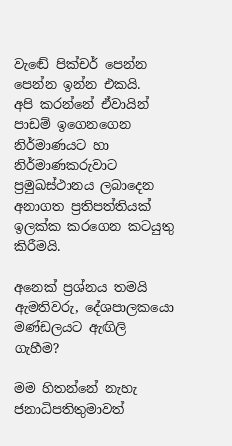වැඬේ පික්චර් පෙන්න පෙන්න ඉන්න එකයි.
අපි කරන්නේ ඒවායින් පාඩම් ඉගෙනගෙන නිර්මාණයට හා නිර්මාණකරුවාට ප්‍රමුඛස්ථානය ලබාදෙන අනාගත ප්‍රතිපත්තියක් ඉලක්ක කරගෙන කටයුතු කිරීමයි.

අනෙක් ප්‍රශ්නය තමයි ඇමතිවරු, දේශපාලකයො මණ්ඩලයට ඇඟිලි ගැහීම?

මම හිතන්නේ නැහැ ජනාධිපතිතුමාවත්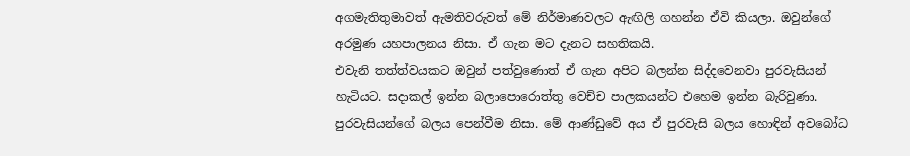අගමැතිතුමාවත් ඇමතිවරුවත් මේ නිර්මාණවලට ඇඟිලි ගහන්න ඒවි කියලා. ඔවුන්ගේ අරමුණ යහපාලනය නිසා. ඒ ගැන මට දැනට සහතිකයි.
එවැනි තත්ත්වයකට ඔවුන් පත්වුණොත් ඒ ගැන අපිට බලන්න සිද්දවෙනවා පුරවැසියන් හැටියට. සදාකල් ඉන්න බලාපොරොත්තු වෙච්ච පාලකයන්ට එහෙම ඉන්න බැරිවුණා. පුරවැසියන්ගේ බලය පෙන්වීම නිසා. මේ ආණ්ඩුවේ අය ඒ පුරවැසි බලය හොඳින් අවබෝධ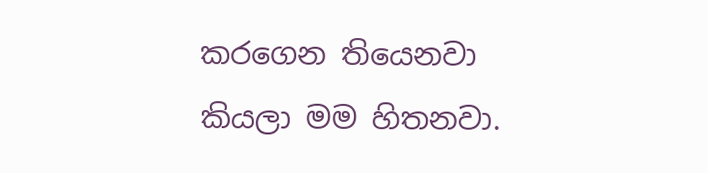කරගෙන තියෙනවා කියලා මම හිතනවා.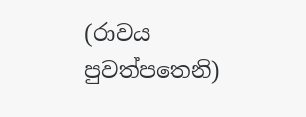(රාවය පුවත්පතෙනි)